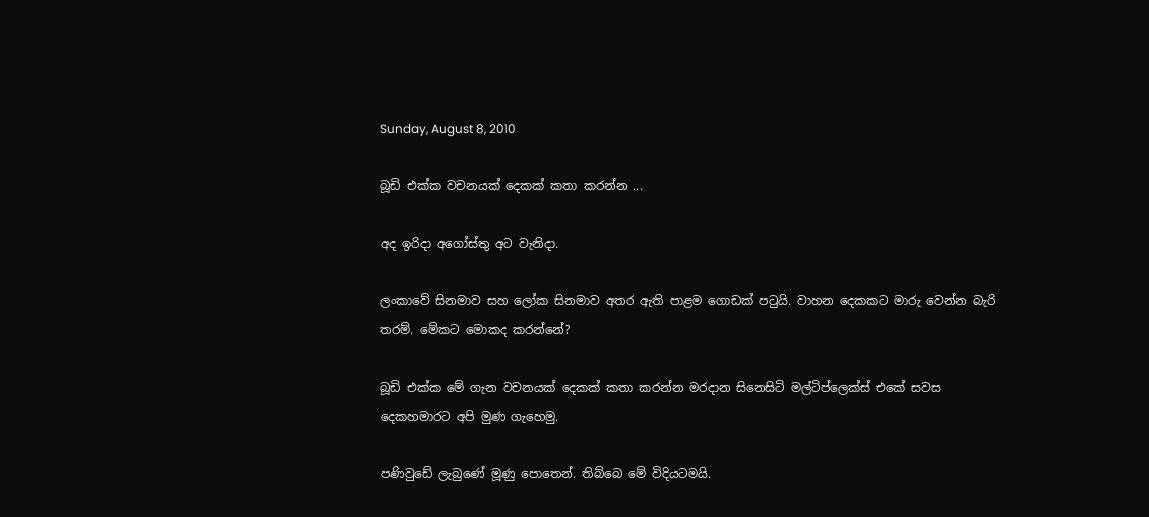Sunday, August 8, 2010

බූඩි එක්ක වචනයක් දෙකක් කතා කරන්න ...

අද ඉරිදා අගෝස්තු අට වැනිදා.

ලංකාවේ සිනමාව සහ ලෝක සිනමාව අතර ඇති පාළම ගොඩක් පටුයි. වාහන දෙකකට මාරු වෙන්න බැරි තරම්. මේකට මොකද කරන්නේ?

බූඩි එක්ක මේ ගැන වචනයක් දෙකක් කතා කරන්න මරදාන සිනෙසිටි මල්ටි‍‍ප්ලෙක්ස් එකේ සවස දෙකහමාරට අපි මුණ ගැහෙමු.

පණිවුඩේ ලැබුණේ මූණු පොතෙන්. තිබ්බෙ මේ විදියටමයි.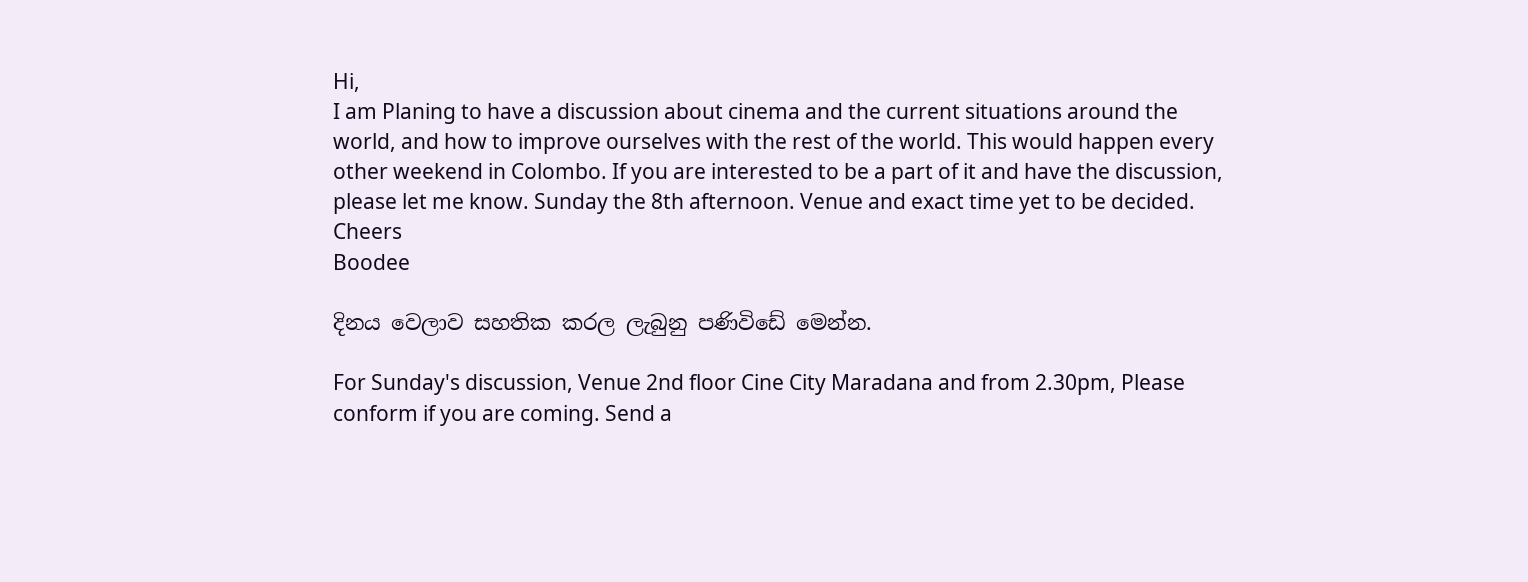Hi,
I am Planing to have a discussion about cinema and the current situations around the world, and how to improve ourselves with the rest of the world. This would happen every other weekend in Colombo. If you are interested to be a part of it and have the discussion, please let me know. Sunday the 8th afternoon. Venue and exact time yet to be decided.
Cheers
Boodee

දිනය වෙලාව සහතික කරල ලැබුනු පණිවිඩේ මෙන්න.

For Sunday's discussion, Venue 2nd floor Cine City Maradana and from 2.30pm, Please conform if you are coming. Send a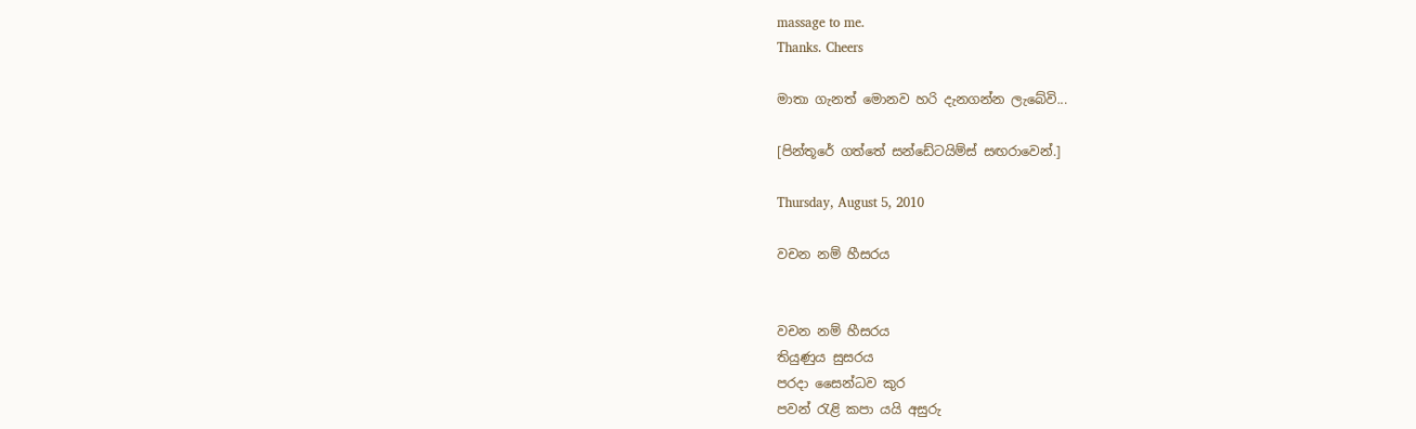massage to me.
Thanks. Cheers

මාතා ගැනත් මොනව හරි දැනගන්න ලැබේවි‍...

[පින්තූරේ ගත්තේ සන්ඩේටයිම්ස් සඟරාවෙන්.]

Thursday, August 5, 2010

වචන නම් හීසරය


වචන නම් හීසරය
තියුණුය‍ සුසරය
පරදා සෛන්ධව කුර
පවන් රැළි කපා යයි අසුරු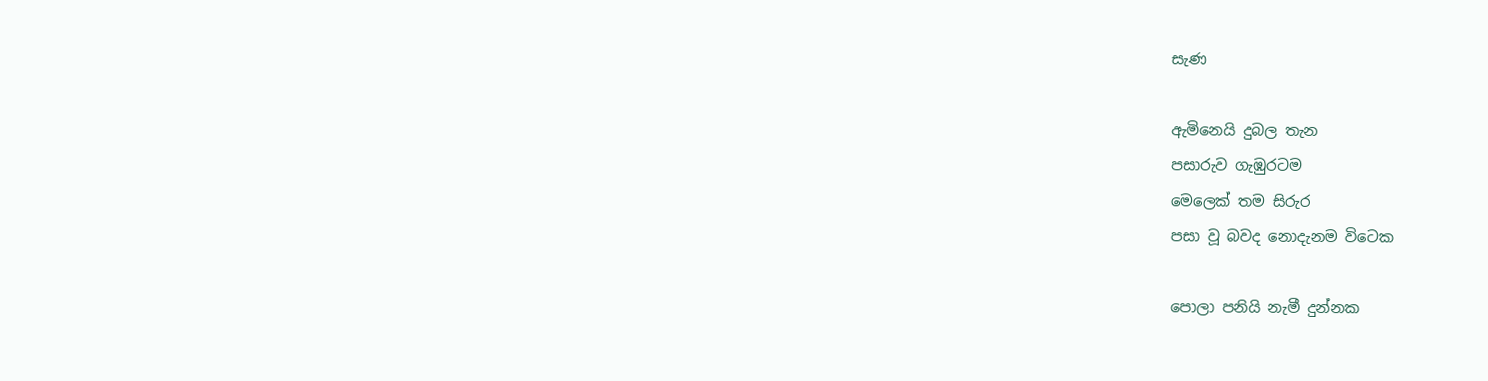සැණ

ඇමිනෙයි දුබල තැන
පසාරුව ගැඹුරටම
මෙලෙක් තම සිරුර
පසා වූ බවද නොදැනම විටෙක

පොලා පනියි නැමී දුන්නක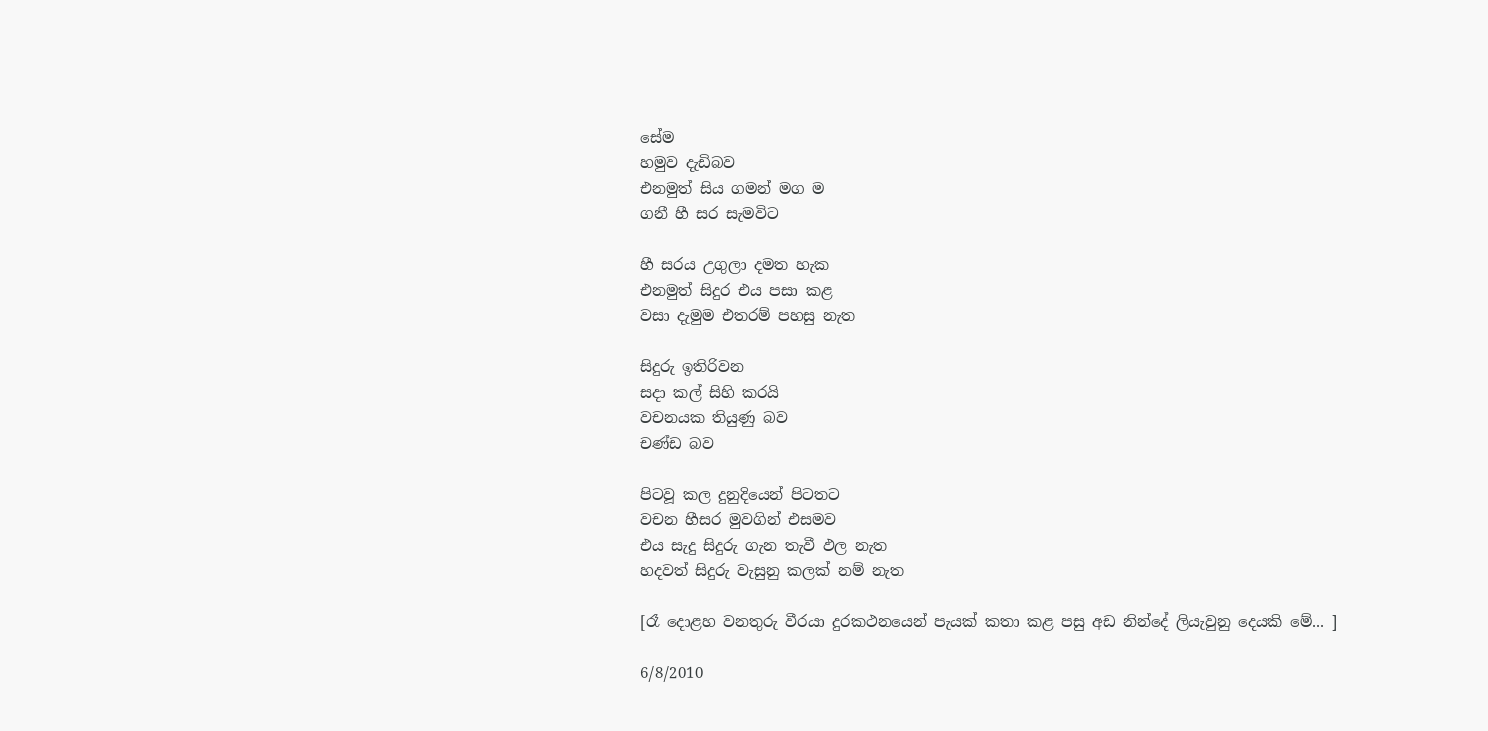සේම
හමුව දැඩිබව
එනමුත් සිය ගමන් මග ම
ගනී හී සර සැමවිට

හී සරය උගුලා දමත හැක
එනමුත් සිදුර එය පසා කළ
වසා දැමුම එතරම් පහසු නැත

සිදුරු ඉතිරිවන
සදා කල් සිහි කරයි
වචනයක තියුණු බව
චණ්ඩ බව

පිටවූ කල දුනුදියෙන් පිටතට
වචන හීසර මුවගින් එසමව
එය සැදු සිදුරු ගැන තැවී ඵල නැත
හදවත් සිදුරු වැසුනු කලක් නම් නැත

[රෑ දොළහ වනතුරු වීරයා දුරකථ‍නයෙන් පැයක් කතා කළ පසු අඩ නින්දේ ලියැවුනු දෙයකි මේ... ]

6/8/2010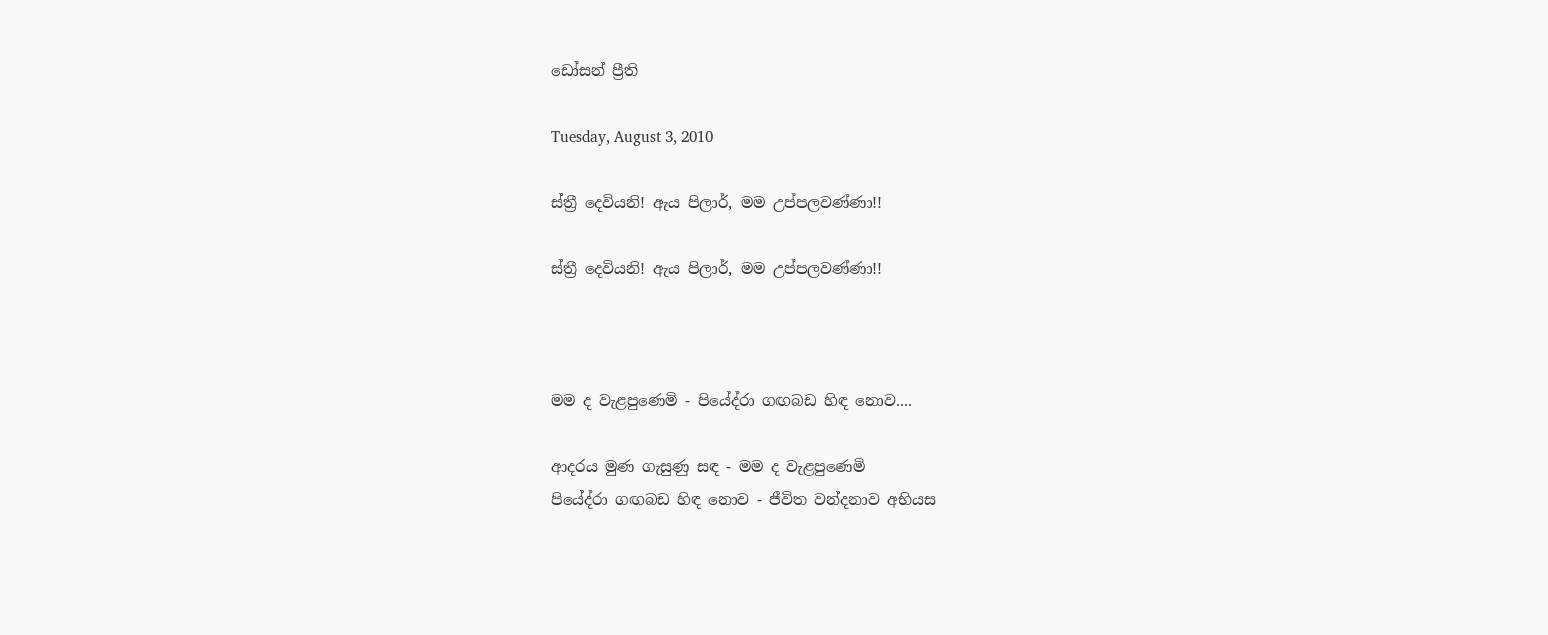ඩෝසන් ප්‍රීති

Tuesday, August 3, 2010

ස්ත්‍රී දෙවියනි! ඇය පිලාර්, මම උප්පලවණ්ණා!!

ස්ත්‍රී දෙවියනි! ඇය පිලාර්, මම උප්පලවණ්ණා!!



මම ද වැළපුණෙමි - පියේද්රා ගඟබඩ හිඳ නොව....

ආදරය මුණ ගැසුණු සඳ - මම ද වැළපුණෙමි
පියේද්රා ගඟබඩ හිඳ නොව - ජීවිත වන්දනාව අභියස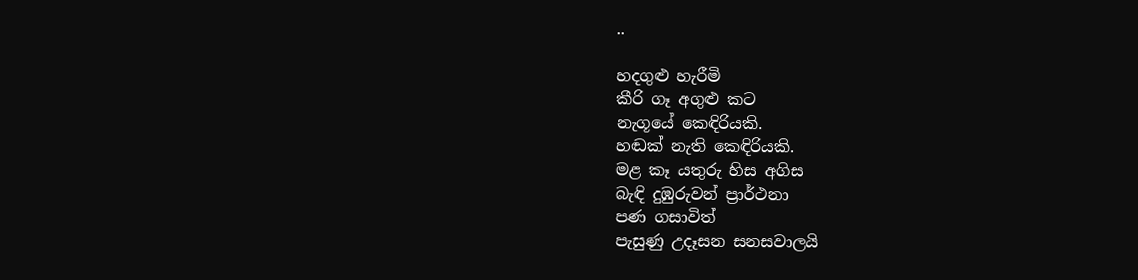..

හදගුළු හැරීමි
කීරි ගෑ අගුළු කට
නැගූයේ කෙඳිරියකි.
හඬක් නැති කෙඳිරියකි.
මළ කෑ යතුරු හිස අගිස
බැඳි දුඹුරුවන් ප්‍රාර්ථනා
පණ ගසාවිත්
පැසුණු උදෑසන සනසවාලයි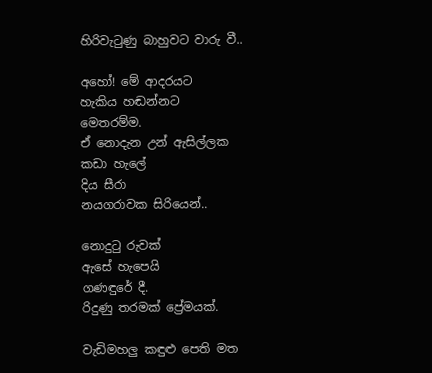හිරිවැටුණු බාහුවට වාරු වී..

අහෝ! මේ ආදරයට
හැකිය හඬන්නට
මෙතරම්ම.
ඒ නොදැන උන් ඇසිල්ලක
කඩා හැලේ
දිය සීරා
නයගරාවක සිරියෙන්..

නොදුටු රුවක්
ඇසේ හැපෙයි
ගණඳුරේ දී.
රිදුණු තරමක් ප්‍රේමයක්.

වැඩිමහලු කඳුළු පෙති මත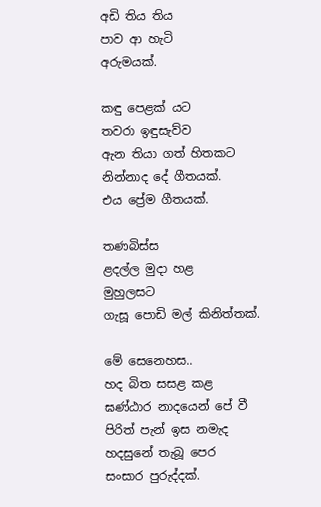අඩි තිය තිය
පාව ආ හැටි
අරුමයක්.

කඳු පෙළක් යට
තවරා ඉඳුසැව්ව
ඇන තියා ගත් හිතකට
නින්නාද දේ ගීතයක්.
එය ප්‍රේම ගීතයක්.

තණබිස්ස
ළදල්ල මුදා හළ
මුහුලසට
ගැසූ පොඩි මල් කිනිත්තක්.

මේ සෙනෙහස..
හද බිත සසළ කළ
ඝණ්ඨාර නාදයෙන් පේ වී
පිරිත් පැන් ඉස නමැද
හදසුනේ තැබූ පෙර
සංසාර පුරුද්දක්.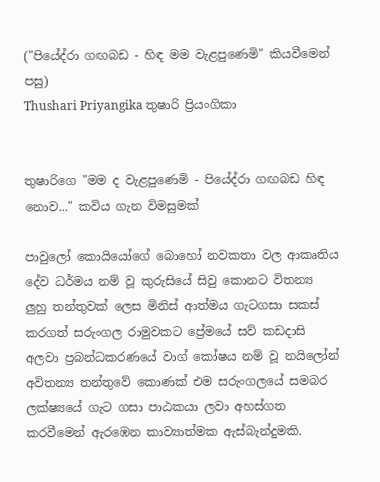("පියේද්රා ගඟබඩ - හිඳ මම වැළපුණෙමි" කියවීමෙන් පසු)
Thushari Priyangika තුෂාරි ප්‍රියංගිකා


තුෂාරිගෙ "මම ද වැළපුණෙමි - පියේද්රා ගඟබඩ හිඳ නොව..." කවිය ගැන විමසුමක්

පාවුලෝ කොයියෝගේ බොහෝ නවකතා වල ආකෘතිය දේව ධර්මය නම් වූ කුරුසියේ සිවු කොනට විතන්‍ය ලුහු තන්තුවක් ලෙස මිනිස් ආත්මය ගැටගසා සකස් කරගත් සරුංගල රාමුවකට ප්‍රේමයේ සව් කඩදාසි අලවා ප්‍රබන්ධකරණයේ වාග් කෝෂ‍ය නම් වූ නයිලෝන් අවිතන්‍ය තන්තුවේ කොණක් එම සරුංගලයේ සමබර ලක්ෂ්‍යයේ ගැට ගසා පාඨකයා ලවා අහස්ගත කරවීමෙන් ඇරඹෙන කාව්‍යාත්මක ඇස්බැන්දුමකි.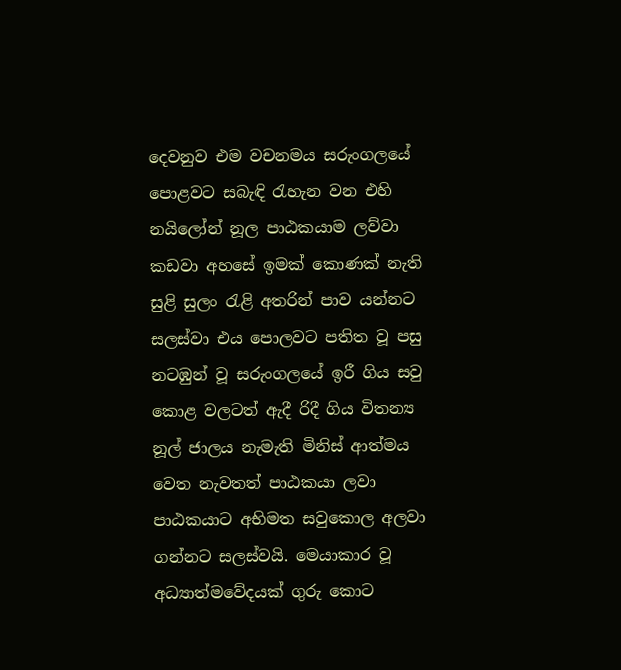දෙවනුව එම වචනමය සරුංගලයේ පොළවට සබැඳි රැහැන වන එහි නයිලෝන් නූල පාඨකයාම ලව්වා කඩවා අහසේ ඉමක් කොණක් නැති සුළි සුලං රැළි අතරින් පාව යන්නට සලස්වා එය පොලවට පතිත වූ පසු නටඹුන් වූ සරුංගලයේ ඉරී ගිය සවු කොළ වලටත් ඇදී රිදී ගිය විතන්‍ය නූල් ජාලය නැමැති මිනිස් ආත්මය වෙත නැවතත් පාඨකයා ලවා පාඨකයාට අභිමත සවුකොල අලවා ගන්නට සලස්වයි. මෙයාකාර වූ අධ්‍යාත්මවේදයක් ගුරු කොට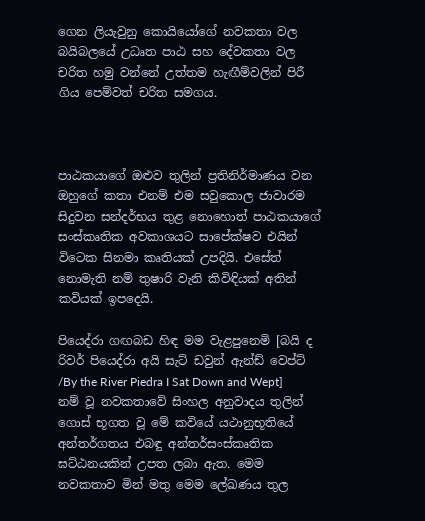ගෙන ලියැවුනු කොයියෝගේ නවකතා වල බයිබලයේ උධෘත පාඨ සහ දේවකතා වල චරිත හමු වන්නේ උත්තම හැඟීම්වලින් පිරී ගිය පෙම්වත් චරිත සමගය.



පාඨකයාගේ ඔළුව තුලින් ප්‍රතිනිර්මාණය වන ඔහුගේ කතා එනම් එම සවුකොල ජාවාරම සිදුවන සන්දර්භය තුළ නොහොත් පාඨකයාගේ සංස්කෘතික අවකාශයට සාපේක්ෂව එයින් විටෙක සිනමා කෘතියක් උපදියි. එසේත් නොමැති නම් තුෂාරි වැනි කිවිඳියක් අතින් කවියක් ඉපදෙයි.

පියෙද්රා ගඟබඩ හිඳ මම වැළපුනෙමි [බයි ද රිවර් පියෙද්රා අයි සැට් ඩවුන් ඇන්ඩ් වෙප්ට් /By the River Piedra I Sat Down and Wept] නම් වූ නවකතාවේ සිංහල අනුවාදය තුලින් ගොස් භූගත වූ මේ කවියේ යථානුභූතියේ අන්තර්ගතය එබඳු අන්තර්සංස්කෘතික ඝට්ඨනයකින් උපත ලබා ඇත. මෙම නවකතාව මින් මතු මෙම ලේඛණය තුල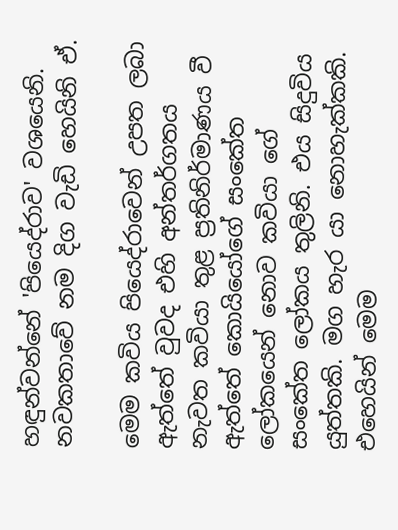හඳුන්වන්නේ 'පියෙද්රාව' වශයෙනි. නවකතාවේ නම දිග වැඩි හෙයිනි ඒ.

මෙම කවිය පියෙද්රාවෙන් උපත ලබා ඇත්තේ වුවද එහි අන්තර්ගතය නැවත කවියා තුළ ප්‍රතිනිර්මාණය වී ඇත්තේ කොයියෝගේ සංකේත ලෝකයෙන් නොව කවියා ගේ සංකේත ලෝකය තුලිනි. එය සිදුවිය යුත්තකි. මග හැර යා නොහැක්කකි. එහෙයින් මෙම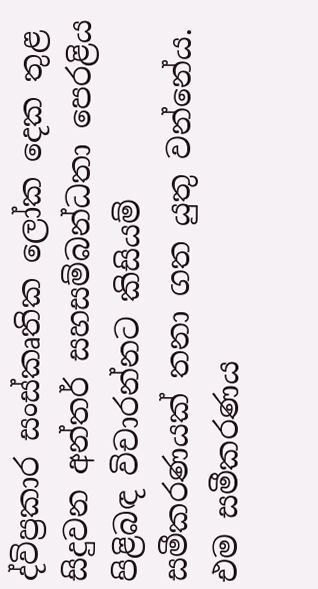ද්විප්‍රකාර සංස්කෘතික ලෝක දෙක තුළ සිදුවන අන්තර් සහසම්බන්ධතා පෙරළිය පිළිබඳ විචාරන්නට කිසියම් සමීකරණයක් තනා ගත යුතු වන්නේය. එම සමීකරණය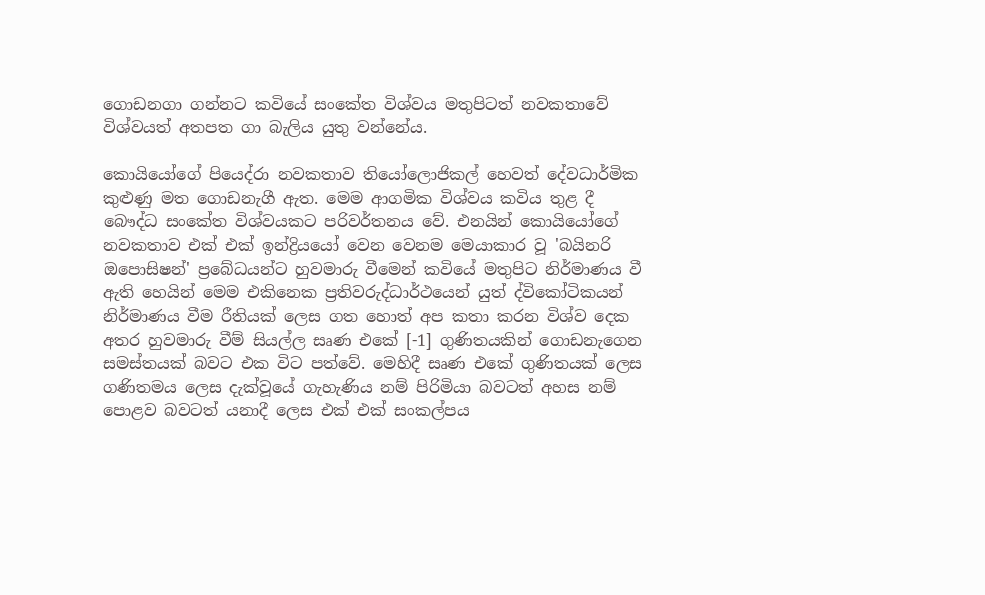ගොඩනගා ගන්නට කවියේ සංකේත විශ්වය මතුපිටත් නවකතාවේ විශ්වයත් අතපත ගා බැලිය යුතු වන්නේය.

කොයියෝගේ පියෙද්රා නවකතාව තියෝලොජිකල් හෙවත් දේවධාර්මික කුළුණු මත ගොඩනැගී ඇත. මෙම ආගමික විශ්වය කවිය තුළ දී බෞද්ධ සංකේත විශ්වයකට පරිවර්තනය වේ. එනයින් කොයියෝගේ නවකතාව එක් එක් ඉන්ද්‍රියයෝ වෙන වෙනම මෙයාකාර වූ 'බයිනරි ඔපොසිෂන්' ප්‍රබේධයන්ට හුවමාරු වීමෙන් කවියේ මතුපිට නිර්මාණය වී ඇති හෙයින් මෙම එකිනෙක ප්‍රතිවරුද්ධාර්ථයෙන් යුත් ද්විකෝටිකයන් නිර්මාණය වීම රීතියක් ලෙස ගත හොත් අප කතා කරන විශ්ව දෙක අතර හුවමාරු වීම් සියල්ල සෘණ එකේ [-1] ගුණිතයකින් ගොඩනැගෙන සමස්තයක් බවට එක විට පත්වේ. මෙහිදී සෘණ එකේ ගුණිතයක් ලෙස ගණිතමය ලෙස දැක්වූ‍යේ ගැහැණිය නම් පිරිමියා බවටත් අහස නම් පොළව බවටත් යනාදී ලෙස එක් එක් සංකල්පය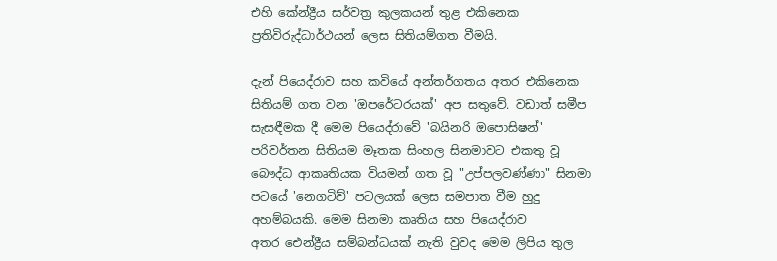එහි කේන්ද්‍රීය සර්වත්‍ර කුලකයන් තුළ එකිනෙක ප්‍රතිවිරුද්ධාර්ථයන් ලෙස සිතියම්ගත වීමයි.

දැන් පියෙද්රාව සහ කවියේ අන්තර්ගතය අතර එකිනෙක සිතියම් ගත වන 'ඔපරේටරයක්' අප සතුවේ. වඩාත් සමීප සැසඳීමක දී මෙම පියෙද්රා‍වේ 'බයිනරි ඔපොසිෂන්' පරිවර්තන සිතියම මෑතක සිංහල සිනමාවට එකතු වූ බෞද්ධ ආකෘතියක වියමන් ගත වූ "උප්පලවණ්ණා" සිනමා පටයේ 'නෙගටිව්' පටලයක් ලෙස සමපාත වීම හුදු අහම්බයකි. මෙම සිනමා කෘතිය සහ පියෙද්රාව අතර ‍ඓන්ද්‍රීය සම්බන්ධයක් නැති වුවද මෙම ලිපිය තුල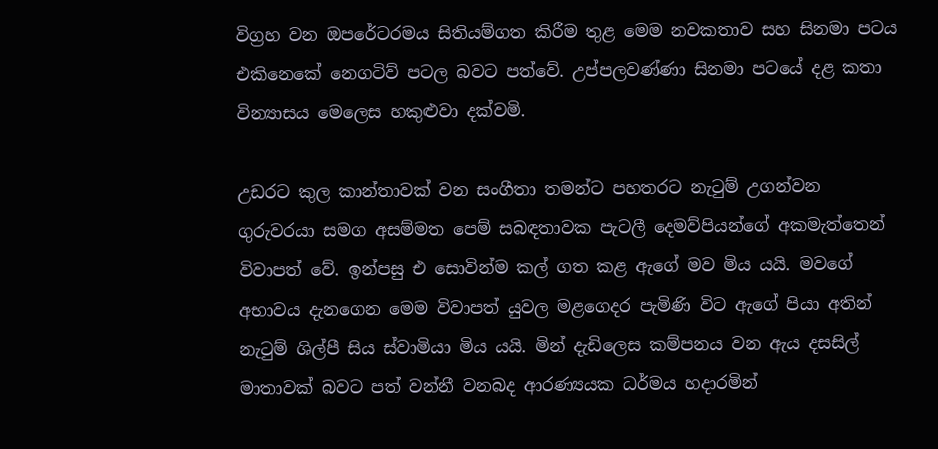විග්‍රහ වන ඔපරේටරමය සිතියම්ගත කිරීම තුළ මෙම නවකතාව සහ සිනමා පටය එකිනෙකේ නෙගටිව් පටල බවට පත්වේ. උප්පලවණ්ණා සිනමා පටයේ දළ කතා වින්‍යාසය මෙලෙස හකුළුවා දක්වමි.

උඩරට කුල කාන්තාවක් වන සංගීතා තමන්ට පහතරට නැටුම් උගන්වන ගුරුවරයා සමග අසම්මත පෙම් සබඳතාවක පැටලී දෙමව්පියන්ගේ අකමැත්තෙන් විවාපත් වේ. ඉන්පසු එ සොවින්ම කල් ගත කළ ඇගේ මව මිය යයි. මවගේ අභාවය දැනගෙන මෙම විවාපත් යුවල මළගෙදර පැමිණි විට ඇගේ පියා අතින් නැටුම් ශිල්පී සිය ස්වාමියා මිය යයි. මින් දැඩි‍ලෙස කම්පනය වන ඇය දසසිල් මාතාවක් බවට පත් වන්නී වනබද ආරණ්‍යයක ධර්මය හදාරමින්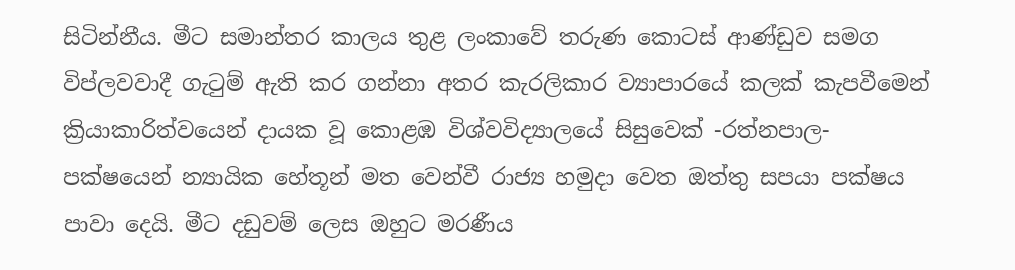සිටින්නීය. මීට සමාන්තර කාලය තුළ ලංකාවේ තරුණ කොටස් ආණ්ඩුව සමග විප්ලවවාදී ගැටුම් ඇති කර ගන්නා අතර කැරලිකාර ව්‍යාපාරයේ කලක් කැපවීමෙන් ක්‍රියාකාරිත්වයෙන් දායක වූ කොළඹ විශ්වවිද්‍යාලයේ සිසුවෙක් -රත්නපාල-පක්ෂයෙන් න්‍යායික හේතූන් මත වෙන්වී රාජ්‍ය හමුදා වෙත ඔත්තු සපයා පක්ෂය පාවා දෙයි. මීට දඩුවම් ලෙස ඔහුට මරණීය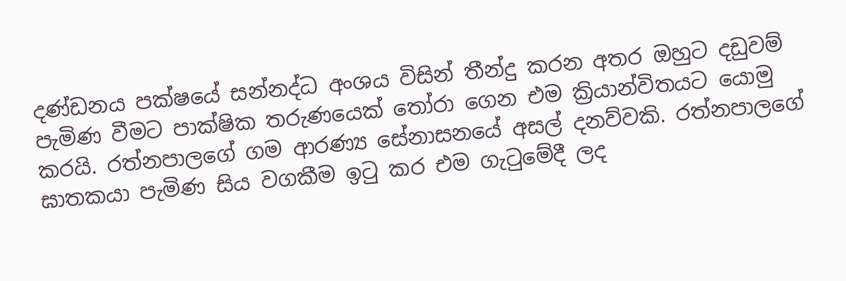දණ්ඩනය පක්ෂයේ සන්නද්ධ අංශය විසින් තීන්දු කරන අතර ඔහුට දඩුවම් පැමිණ වීමට පාක්ෂික තරුණයෙක් තෝරා ගෙන එම ක්‍රියාන්විතයට යොමු කරයි. රත්නපාලගේ ගම ආරණ්‍ය සේනාසන‍යේ අසල් දනව්වකි. රත්නපාලගේ ඝාතකයා පැමිණ සිය වගකීම ඉටු කර එම ගැටුමේදී ලද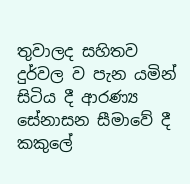තුවාලද සහිතව දුර්වල ව පැන යමින් සිටිය දී ආරණ්‍ය සේනාසන සීමාවේ දී කකුලේ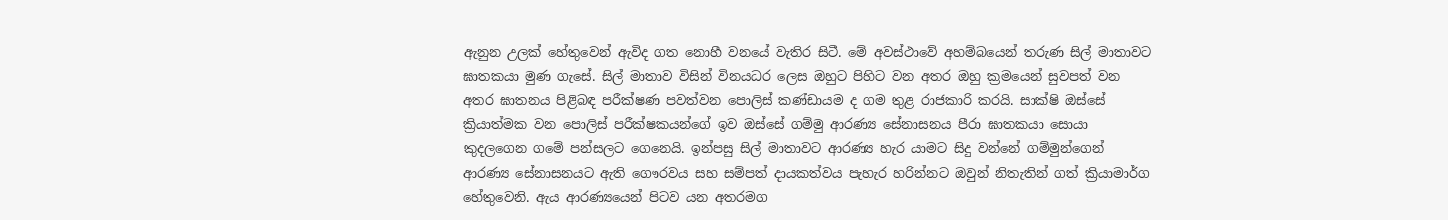ඇනුන උලක් හේතුවෙන් ඇවිද ගත නොහී වනයේ වැතිර සිටී. මේ අවස්ථාවේ අහම්බයෙන් තරුණ සිල් මාතාවට ඝාතකයා මුණ ගැසේ. සිල් මාතාව විසින් විනයධර ලෙස ඔහුට පිහිට වන අතර ඔහු ක්‍රමයෙන් සුවපත් වන අතර ඝාතනය පිළිබඳ පරීක්ෂණ පවත්වන පොලිස් කණ්ඩායම ද ගම තුළ රාජකාරි කරයි. සාක්ෂි ‍ඔස්සේ ක්‍රියාත්මක වන පොලිස් පරීක්ෂකයන්ගේ ඉව ඔස්සේ ගම්මු ආරණ්‍ය සේනාසනය පීරා ඝාතකයා සොයා කුදලගෙන ගමේ පන්සලට ගෙනෙයි. ඉන්පසු සිල් මාතාවට ආරණ්‍ය හැර යාමට සිදු වන්නේ ගම්මුන්ගෙන් ආරණ්‍ය සේනාසනයට ඇති ‍ගෞරවය සහ සම්පත් දායකත්වය පැහැර හරින්නට ඔවුන් නිතැතින් ගත් ක්‍රියාමාර්ග හේතුවෙනි. ඇය ආරණ්‍යයෙන් පිටව යන අතරමග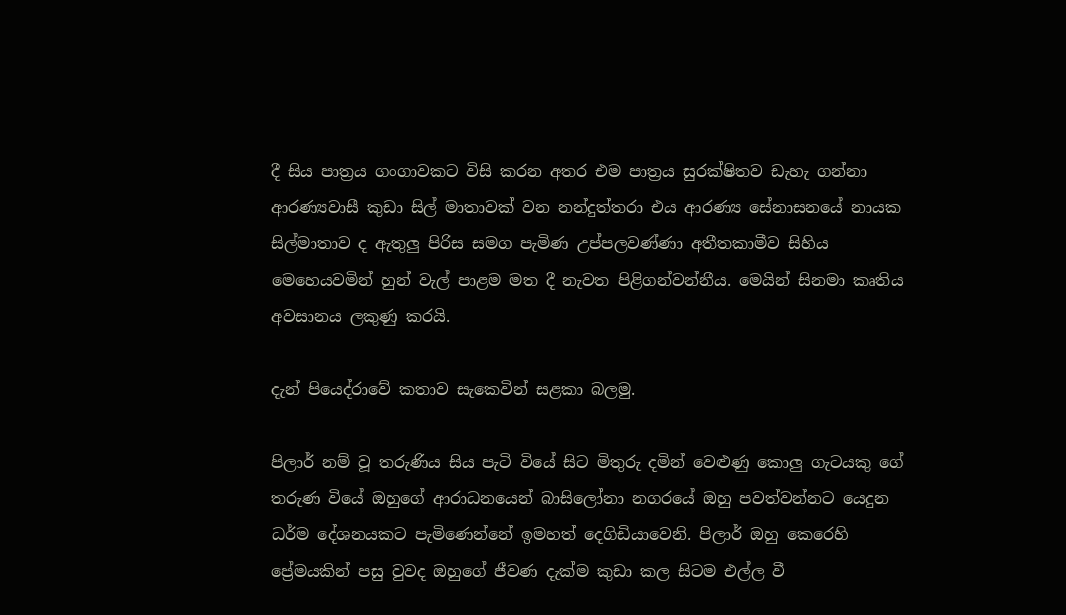දී සිය පාත්‍රය ගංගාවකට විසි කරන අතර එම පාත්‍රය සුරක්ෂිතව ඩැහැ ගන්නා ආරණ්‍යවාසී කුඩා සිල් මාතාවක් වන නන්දුත්තරා එය ආරණ්‍ය සේනාසනයේ නායක සිල්මාතාව ද ඇතුලු පිරිස සමග පැමිණ උප්පලවණ්ණා අතීතකාමීව සිහිය මෙහෙයවමින් හුන් වැල් පාළම මත දී නැවත පිළිගන්වන්නීය. මෙයින් සිනමා කෘතිය අවසානය ලකුණු කරයි.

දැන් පියෙද්රාවේ කතාව සැකෙවින් සළකා බලමු.

පිලාර් නම් වූ තරුණිය සිය පැටි වියේ සිට මිතුරු දමින් වෙළුණු කොලු ගැටයකු ගේ තරුණ වියේ ඔහුගේ ආරාධනයෙන් බාසිලෝනා නගරයේ ඔහු පවත්වන්නට යෙදුන ධර්ම දේශනයකට පැමිණෙන්නේ ඉමහත් දෙගිඩියාවෙනි. පිලාර් ඔහු කෙරෙහි ප්‍රේමයකින් පසු වුවද ඔහුගේ ජීවණ දැක්ම කුඩා කල සිටම එල්ල වී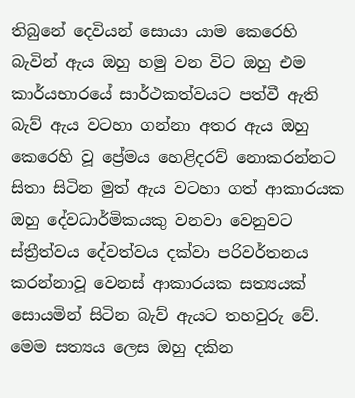තිබුනේ දෙවියන් සොයා යාම කෙරෙහි බැවින් ඇය ඔහු හමු වන විට ඔහු එම කාර්යභාරයේ සාර්ථකත්වයට පත්වී ඇති බැව් ඇය වටහා ගන්නා අතර ඇය ඔහු කෙරෙහි වූ ප්‍රේමය හෙළිදරව් නොකරන්නට සිතා සිටින මුත් ඇය වටහා ගත් ආකාරයක ඔහු දේවධාර්මිකයකු වනවා වෙනුවට ස්ත්‍රීත්වය දේවත්වය දක්වා පරිවර්තනය කරන්නාවූ වෙනස් ආකාරයක සත්‍යයක් සොයමින් සිටින බැව් ඇයට තහවුරු වේ. මෙම සත්‍යය ලෙස ඔහු දකින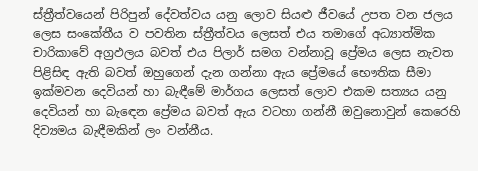ස්ත්‍රීත්වයෙන් පිරිපුන් දේවත්වය යනු ලොව සියළු ජීවයේ උපත වන ජලය ලෙස සංකේතීය ව පවතින ස්ත්‍රීත්වය ලෙසත් එය තමාගේ අධ්‍යාත්මික චාරිකාවේ අග්‍රඵලය බවත් එය පිලාර් සමග වන්නාවූ ප්‍රේමය ලෙස නැවත පිළිසිඳ ඇති බවත් ඔහුගෙන් දැන ගන්නා ඇය ප්‍රේමයේ භෞතික සීමා ඉක්මවන දෙවියන් හා බැඳීමේ මාර්ගය ලෙසත් ලොව එකම සත්‍යය යනු දෙවියන් හා බැඳෙන ප්‍රේමය බවත් ඇය වටහා ගන්නී ඔවුනොවුන් කෙරෙහි දිව්‍යමය බැඳීමකින් ලං වන්නීය.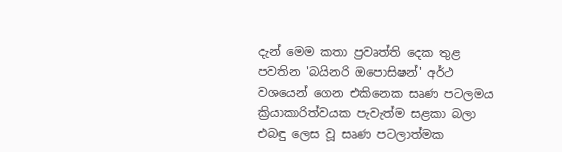දැන් මෙම කතා ප්‍රවෘත්ති දෙක තුළ පවතින 'බයිනරි ඔපොසිෂන්' අර්ථ වශයෙන් ගෙන එකිනෙක සෘණ පටලමය ක්‍රියාකාරිත්වයක පැවැත්ම සළකා බලා එබඳු ලෙස වූ සෘණ පටලාත්මක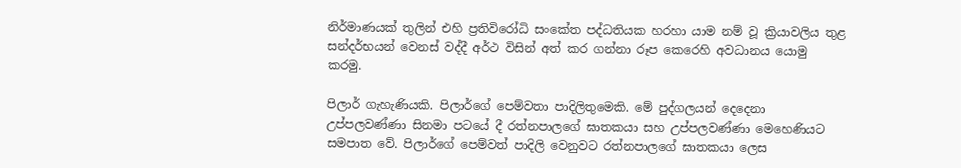නිර්මාණයක් තුලින් එහි ප්‍රතිවිරෝධි සංකේත පද්ධතියක හරහා යාම නම් වූ ක්‍රියාවලිය තුළ සන්දර්භයන් වෙනස් වද්දී අර්ථ විසින් අත් කර ගන්නා රූප කෙරෙහි අවධානය යොමු කරමු.

පිලාර් ගැහැණියකි. පිලාර්ගේ පෙම්වතා පාදිලිතුමෙකි. මේ පුද්ගලයන් දෙදෙනා උප්පලවණ්ණා සිනමා පටයේ දී රත්නපාලගේ ඝාතකයා සහ උප්පලවණ්ණා මෙහෙණියට සමපාත වේ. පිලාර්ගේ පෙම්වත් පාදිලි වෙනුවට රත්නපාලගේ ඝාතකයා ලෙස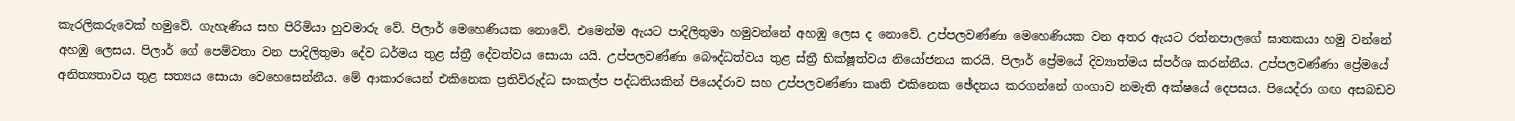කැරලිකරුවෙක් හමුවේ. ගැහැණිය සහ පිරිමියා හුවමාරු වේ. පිලාර් මෙහෙණියක නොවේ. එමෙන්ම ඇයට පාදිලිතුමා හමුවන්නේ අහඹු‍ ලෙස ද නොවේ. උප්පලවණ්ණා මෙහෙණියක වන අතර ඇයට රත්නපාලගේ ඝාතකයා හමු වන්නේ අහඹු ලෙසය. පිලාර් ගේ පෙම්වතා වන පාදිලිතුමා දේව ධර්මය තුළ ස්ත්‍රී දේවත්වය සොයා යයි. උප්පලවණ්ණා බෞද්ධත්වය තුළ ස්ත්‍රී භික්ෂූත්වය නියෝජනය කරයි. පිලාර් ප්‍රේමයේ දිව්‍යාත්මය ස්පර්ශ කරන්නීය. උප්පලවණ්ණා ප්‍රේමයේ අනිත්‍යතාවය තුළ සත්‍යය සොයා වෙහෙසෙන්නීය. මේ ආකාරයෙන් එකිනෙක ප්‍රතිවිරුද්ධ සංකල්ප පද්ධතියකින් පියෙද්රාව සහ උප්පලවණ්ණා කෘති එකිනෙක ඡේදනය කරගන්නේ ගංගාව නමැති අක්ෂයේ දෙපසය. පියෙද්රා ගඟ අසබඩව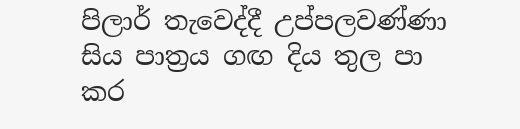පිලාර් තැවෙද්දී උප්පලවණ්ණා සිය පාත්‍රය ගඟ දිය තුල පා කර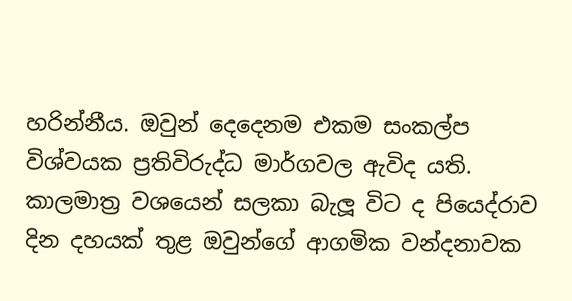හරින්නීය. ඔවුන් දෙදෙනම එකම සංකල්ප විශ්වයක ප්‍රතිවිරුද්ධ මාර්ගවල ඇවිද යති. කාලමාත්‍ර ව‍ශයෙන් සලකා බැලූ විට ද පියෙද්රාව දින දහයක් තුළ ඔවුන්ගේ ආගමික වන්දනාවක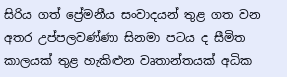සිරිය ගත් ප්‍රේමනීය සංවාදයන් තුළ ගත වන අතර උප්පලවණ්ණා සිනමා පටය ද සීමිත කාලයක් තුළ හැකිළුන වෘතාන්තයක් අධික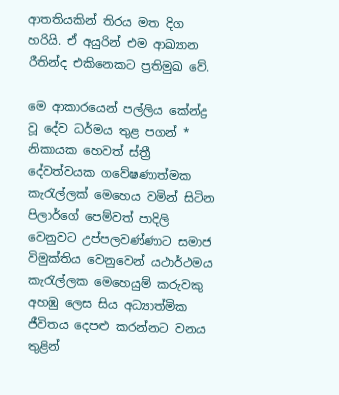ආතතියකින් තිරය මත දිග හරියි. ඒ අයුරින් එම ආඛ්‍යාන රීතින්ද එකිනෙකට ප්‍රතිමුඛ වේ.

මෙ ආකාරයෙන් පල්ලිය කේන්ද්‍ර වූ දේව ධර්මය තුළ පගන් * නිකායක හෙවත් ස්ත්‍රී දේවත්වයක ගවේෂණාත්මක කැරැල්ලක් මෙහෙය වමින් සිටින පිලාර්ගේ පෙම්වත් පාදිලි වෙනුවට උප්පලවණ්ණාට සමාජ විමුක්තිය වෙනුවෙන් යථාර්ථමය කැරැල්ලක මෙහෙයුම් කරුවකු අහඹු ලෙස සිය අධ්‍යාත්මික ජීවිතය දෙපළු කරන්නට වනය තුළින්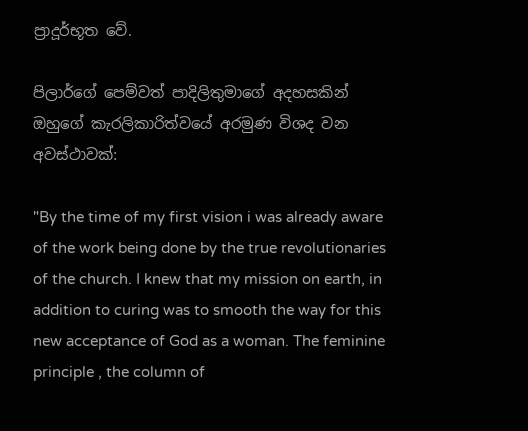ප්‍රාදූර්භූත වේ.

පිලාර්ගේ පෙම්වත් පාදිලිතුමාගේ අදහසකින් ඔහුගේ කැරලිකාරිත්වයේ අරමුණ විශද වන අවස්ථාවක්:

"By the time of my first vision i was already aware of the work being done by the true revolutionaries of the church. I knew that my mission on earth, in addition to curing was to smooth the way for this new acceptance of God as a woman. The feminine principle , the column of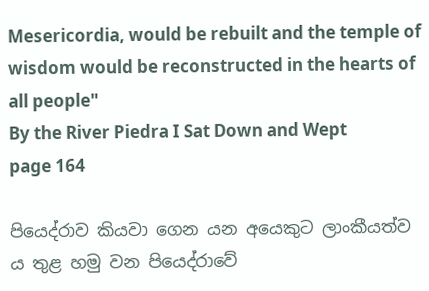Mesericordia, would be rebuilt and the temple of wisdom would be reconstructed in the hearts of all people"
By the River Piedra I Sat Down and Wept
page 164

පියෙද්රාව කියවා ගෙන යන අයෙකුට ලාංකීයත්ව ය තුළ හමු වන පියෙද්රාවේ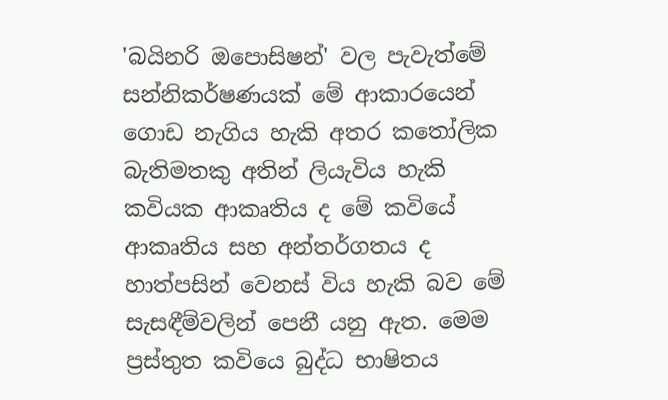'බයිනරි ඔපොසිෂන්' වල පැවැත්මේ සන්නිකර්ෂණයක් ‍මේ ආකාරයෙන් ගොඩ නැගිය හැකි අතර ‍කතෝලික බැතිමතකු අතින් ලියැවිය හැකි කවියක ආකෘතිය ද මේ කවියේ ආකෘතිය සහ අන්තර්ගතය ද හාත්පසින් වෙනස් විය හැකි බව මේ සැසඳීම්වලින් පෙනී යනු ඇත. මෙම ප්‍රස්තුත කවියෙ බුද්ධ භාෂිතය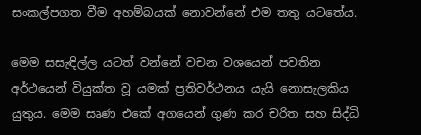සංකල්පගත වීම අහම්බයක් නොවන්නේ එම තතු යටතේය.

මෙම සසැඳිල්ල යටත් වන්නේ වචන වශයෙන් පවතින අර්ථයෙන් වියුක්ත වූ යමක් ප්‍රතිවර්ථනය යැයි නොසැලකිය යුතුය. මෙම සෘණ එකේ අගයෙන් ගුණ කර චරිත සහ සිද්ධි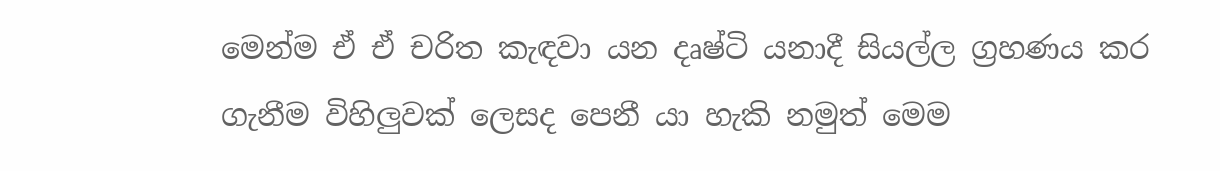මෙන්ම ඒ ඒ චරිත කැඳවා යන දෘෂ්ටි යනාදී සියල්ල ග්‍රහණය කර ගැනීම විහිලුවක් ලෙසද පෙනී යා හැකි නමුත් මෙම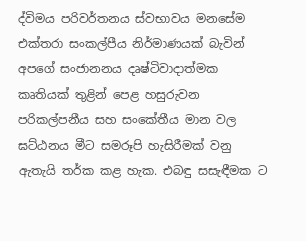ද්විමය පරිවර්තනය ස්වභාවය මනසේම එක්තරා සංකල්පීය නිර්මාණයක් බැවින් අපගේ සංජානනය දෘෂ්ටිවාදාත්මක කෘතියක් තුළින් පෙළ හසුරුවන පරිකල්පනීය සහ සංකේතීය මාන වල ඝට්ඨනය මීට සමරූපි හැසිරීමක් වනු ඇතැයි තර්ක කළ හැක. එබඳු සසැඳීමක ට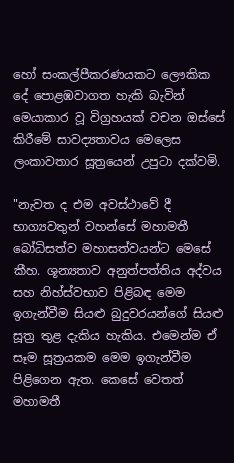හෝ සංකල්පීකරණයක‍ට ලෞකික දේ පොළඹවාගත හැකි බැවින් මෙයාකාර වූ විග්‍රහයක් වචන ඔස්සේ කිරීමේ සාවද්‍යතාවය මෙලෙස ලංකාවතාර සූත්‍රයෙන් උපුටා දක්වමි.

"නැවත ද එම අවස්ථාවේ දී භාග්‍යවතුන් වහන්සේ මහාමතී බෝධිසත්ව මහාසත්වයන්ට මෙසේ කීහ. ශූන්‍යතාව අනුත්පත්තිය අද්වය සහ නිහ්ස්වභාව පිළිබඳ මෙම ඉගැන්වීම සියළු බුදුවරයන්ගේ සියළු සූත්‍ර තුළ දැකිය හැකිය. එමෙන්ම ඒ සෑම සූත්‍රයකම මෙම ඉගැන්වීම පිළිගෙන ඇත. කෙසේ වෙතත් මහාමතී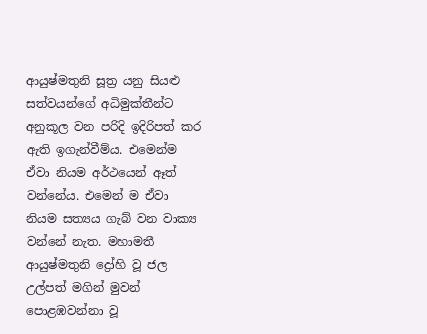ආයුෂ්මතුනි සූත්‍ර යනු සිය‍ළු සත්වයන්ගේ අධිමුක්තීන්ට අනුකූල වන පරිදි ඉදිරිපත් කර ඇති ඉගැන්වීම්ය. එමෙන්ම ඒවා නියම අර්ථයෙන් ඈත් වන්නේය. එමෙන් ම ඒවා නියම සත්‍යය ගැබ් වන වාක්‍ය වන්නේ නැත. මහාමතී ආයුෂ්මතුනි ද්‍රෝහි වූ ජල උල්පත් මගින් මුවන් පොළඹවන්නා වූ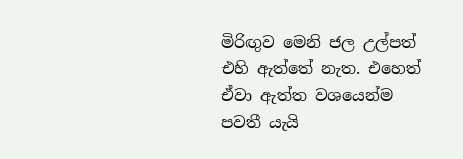මිරිඟුව මෙනි ජල උල්පත් එහි ඇත්තේ නැත. එහෙත් ඒවා ඇත්ත වශයෙන්ම පවතී යැයි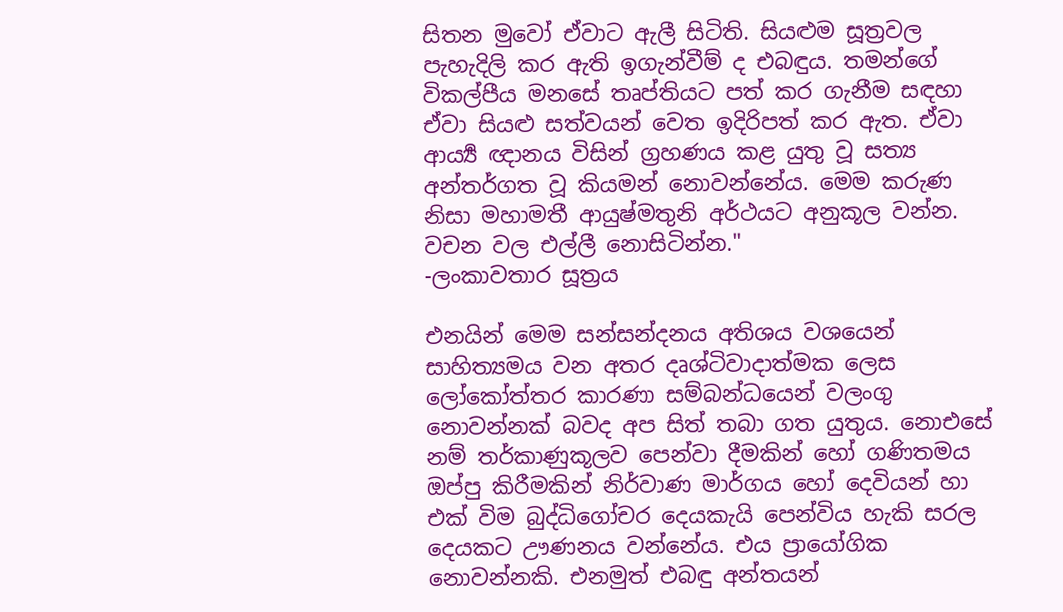සිතන ‍මුවෝ ඒවාට ඇලී සිටිති. සියළුම සූත්‍රවල පැහැදිලි කර ඇති ඉගැන්වීම් ද එබඳුය. තමන්ගේ විකල්පීය මනසේ තෘප්තියට පත් කර ගැනීම සඳහා ඒවා සියළු සත්වයන් වෙත ඉදිරිපත් කර ඇත. ඒවා ආය්‍යර්‍ ඥානය විසින් ග්‍රහණය කළ යුතු වූ සත්‍ය අන්තර්ගත වූ කියමන් නොවන්නේය. මෙම කරුණ නිසා මහාමතී ආයු‍ෂ්මතුනි අර්ථයට අනුකූල වන්න. වචන වල එල්ලී නොසිටින්න."
-ලංකාවතාර සූත්‍රය

එනයින් මෙම සන්සන්දනය අතිශය වශයෙන් සාහිත්‍යමය වන අතර දෘශ්ටිවාදාත්මක ලෙස ලෝකෝත්තර කාරණා සම්බන්ධයෙන් වලංගු නොවන්නක් බවද අප සිත් තබා ගත යුතුය. නොඑසේ නම් තර්කාණුකූලව පෙන්වා දීමකින් හෝ ගණිතමය ඔප්පු කිරීමකින් නිර්වාණ මාර්ගය හෝ දෙවියන් හා එක් විම බුද්ධිගෝචර දෙයකැයි පෙන්විය හැකි සරල දෙයකට ඌණනය වන්නේය. එය ප්‍රායෝගික නොවන්නකි. එනමුත් එබඳු අන්තයන්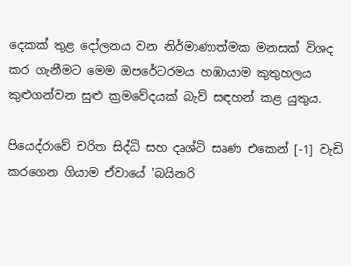දෙකක් තුළ දෝලනය වන නිර්මාණාත්මක මනසක් විශද කර ගැනීමට මෙම ඔපරේටරමය හඹායාම කුතුහලය කුළුගන්වන සුළු ක්‍රමවේදයක් බැව් සඳහන් කළ යුතුය.

පියෙද්රාවේ චරිත සිද්ධි සහ දෘශ්ටි සෘණ එකෙන් [-1] වැඩි කරගෙන ගියාම ඒවායේ 'බයිනරි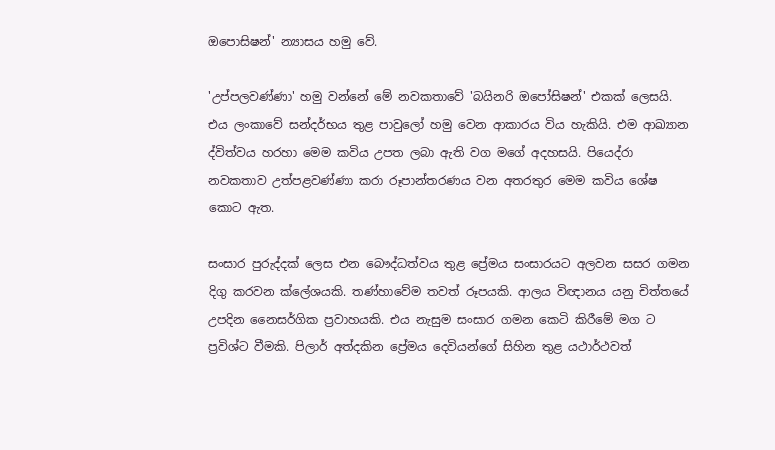ඔපොසිෂන්' න්‍යාසය හමු වේ.

'උප්පලවණ්ණා' හමු වන්නේ මේ නවකතාවේ 'බයිනරි ඔපෝසිෂන්' එකක් ලෙසයි. එය ලංකාවේ සන්දර්භය තුළ පාවුලෝ හමු වෙන ආකාරය විය හැකියි. එම ආඛ්‍යාන ද්විත්වය හරහා මෙම කවිය උපත ලබා ඇති වග මගේ අදහසයි. පියෙද්රා නවකතාව උත්පළවණ්ණා කරා රූපාන්තරණය වන අතරතුර මෙම කවිය ශේෂ කොට ඇත.

සංසාර පුරුද්දක් ලෙස එන බෞද්ධත්වය තුළ ප්‍රේමය සංසාරයට අලවන සසර ගමන දිගු කරවන ක්ලේශයකි. තණ්හාවේම තවත් රූපයකි. ආලය විඥානය යනු චිත්තයේ උපදින නෛසර්ගික ප්‍රවාහයකි. එය නැසුම සංසාර ගමන කෙටි කිරීමේ මග ට ප්‍රවිශ්ට වීමකි. පිලාර් අත්දකින ප්‍රේමය දෙවියන්ගේ සිහින තුළ යථාර්ථවත්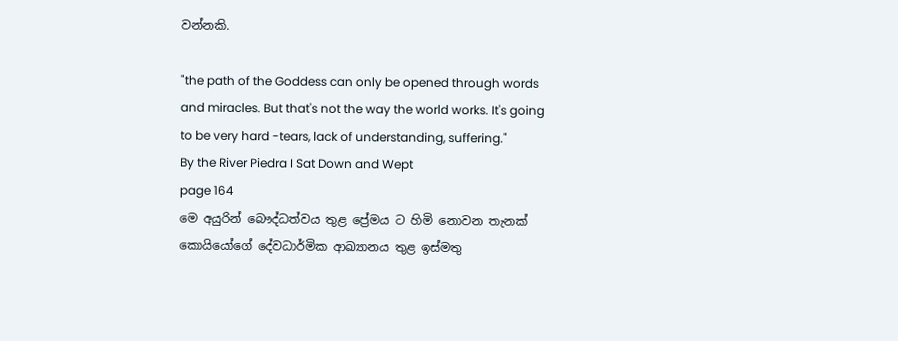වන්නකි.

"the path of the Goddess can only be opened through words and miracles. But that's not the way the world works. It's going to be very hard -tears, lack of understanding, suffering."
By the River Piedra I Sat Down and Wept
page 164
මෙ අයුරින් බෞද්ධත්වය තුළ ප්‍රේමය ට හිමි නොවන තැනක් කොයියෝගේ දේවධාර්මික ආඛ්‍යානය තුළ ඉස්මතු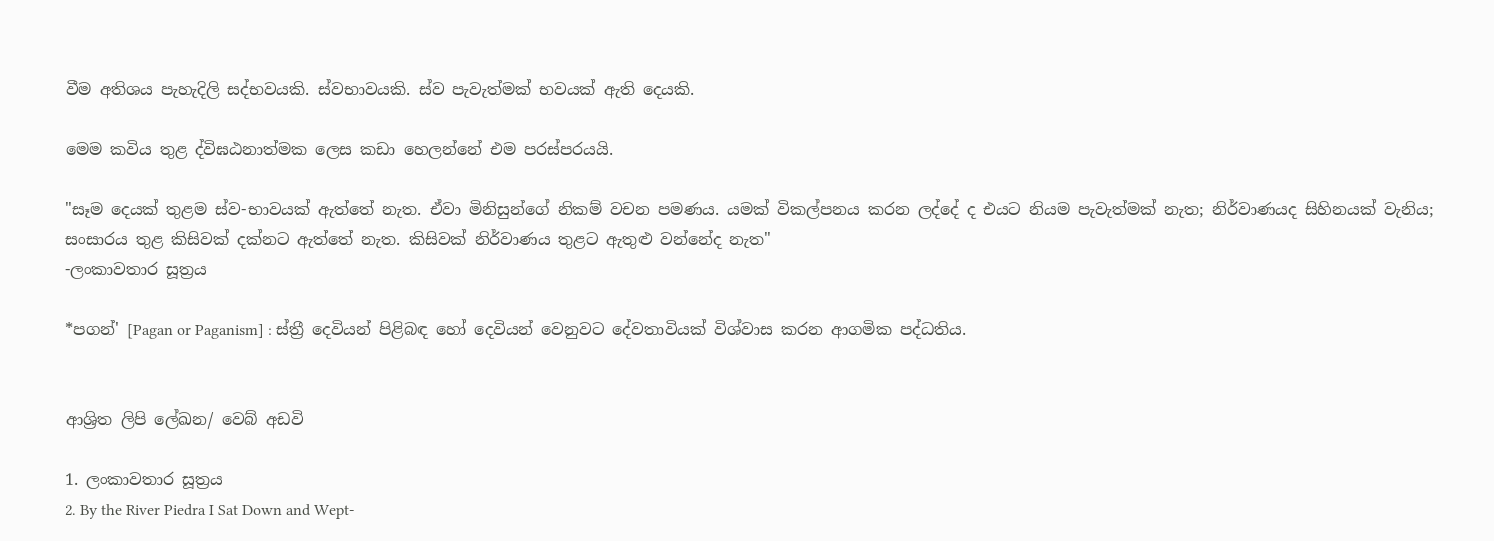වීම අතිශය පැහැදිලි සද්භවයකි. ස්වභාවයකි. ස්ව පැවැත්මක් භවයක් ඇති දෙයකි.

මෙම කවිය තුළ ද්විඝඨනාත්මක ලෙස කඩා හෙලන්නේ එම පරස්පරයයි.

"සෑම දෙයක් තුළම ස්ව-භාවයක් ඇත්තේ නැත. ඒවා මිනිසුන්ගේ නිකම් වචන පමණය. යමක් විකල්පනය කරන ලද්දේ ද එයට නියම පැවැත්මක් නැත; නිර්වාණයද සිහිනයක් වැනිය; සංසාරය තුළ කිසිවක් දක්නට ඇත්තේ නැත. කිසිවක් නිර්වාණය තුළට ඇතුළු වන්නේද නැත"
-ලංකාවතාර සූත්‍රය

*පගන්' [Pagan or Paganism] : ස්ත්‍රී දෙවියන් පිළිබඳ හෝ දෙවියන් වෙනුවට දේවතාවියක් විශ්වාස කරන ආගමික පද්ධතිය.


ආශ්‍රිත ලිපි ලේඛන/ වෙබ් අඩවි

1. ලංකාවතාර සූත්‍රය
2. By the River Piedra I Sat Down and Wept-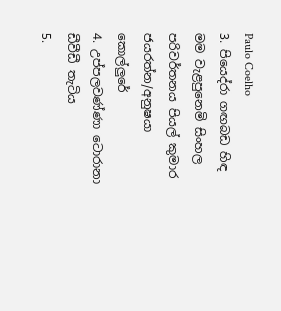Paulo Coelho
3. පියෙද්රා ගඟබඩ හිඳ මම වැළපුනෙමි සිංහල පරිවර්තනය පියල් කුමාර ජයරත්න/අනුෂයා කොල්ලුරේ
4. උප්පලවණ්ණා ටොරානා ඩීවීඩී තැටිය
5.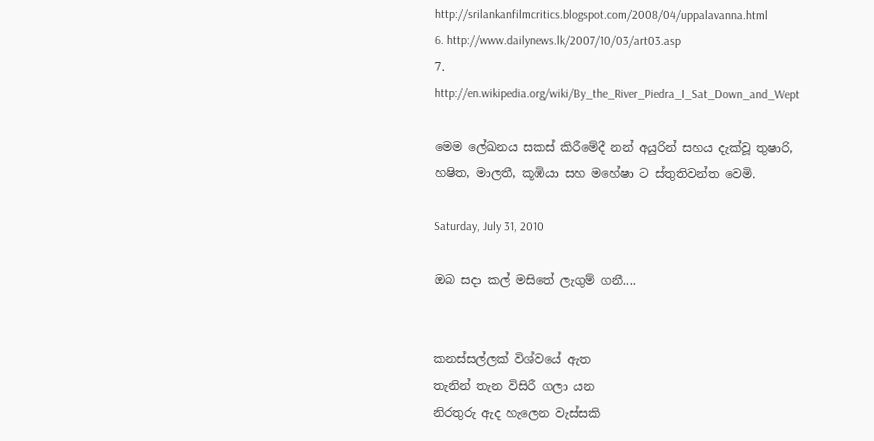http://srilankanfilmcritics.blogspot.com/2008/04/uppalavanna.html
6. http://www.dailynews.lk/2007/10/03/art03.asp
7. http://en.wikipedia.org/wiki/By_the_River_Piedra_I_Sat_Down_and_Wept

මෙම ලේඛනය සකස් කිරීමේදී නන් අයුරින් සහය දැක්වූ තුෂාරි, හෂිත, මාලතී, කූඹියා සහ මහේෂා ට ස්තුතිවන්ත වෙමි.

Saturday, July 31, 2010

ඔබ සදා කල් මසිතේ ලැගුම් ගනී....


කනස්සල්ලක් විශ්වයේ ඇත
තැනින් තැන ‍විසිරී ගලා යන
නිරතුරු ඇද හැලෙන වැස්සකි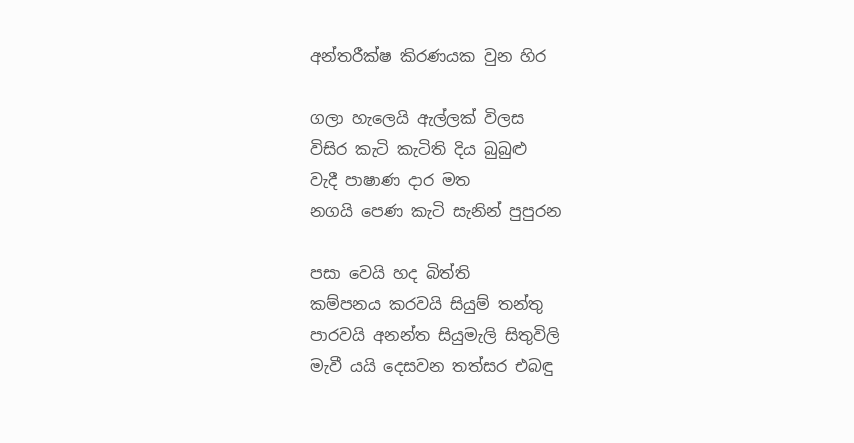අන්තරීක්ෂ කිරණයක වුන හිර

ගලා හැලෙයි ඇල්ලක් විලස ‍‍
විසිර කැටි කැටිති දිය බුබුළු
වැදී පාෂාණ දාර මත
නගයි පෙණ කැටි සැනින් පුපුරන

පසා වෙයි හද බිත්ති
කම්පනය කරවයි සියුම් තන්තු
පාරවයි අනන්ත සියුමැලි සිතුවිලි
මැවී යයි දෙසවන තත්සර එබඳු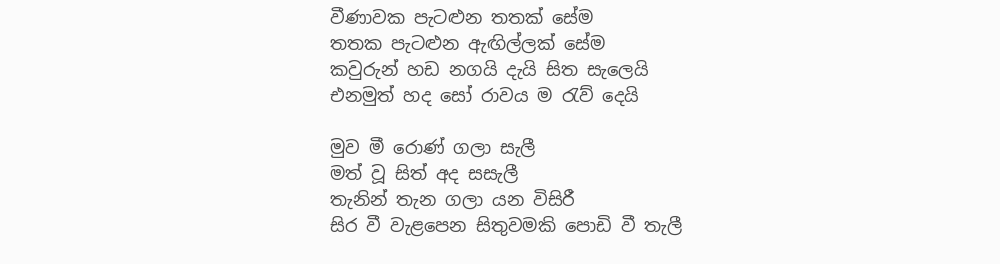වීණාවක පැටළුන තතක් සේම
තතක පැටළුන ඇඟිල්ලක් සේම
කවුරුන් හඩ නගයි දැයි සිත සැලෙයි
එනමුත් හද සෝ රාවය ම රැව් දෙයි

මුව මී රොණ් ගලා සැලී
මත් වූ සිත් අද සසැලී
තැනින් තැන ගලා යන විසිරී
සිර වී වැළපෙන සිතුවමකි පොඩි වී තැලී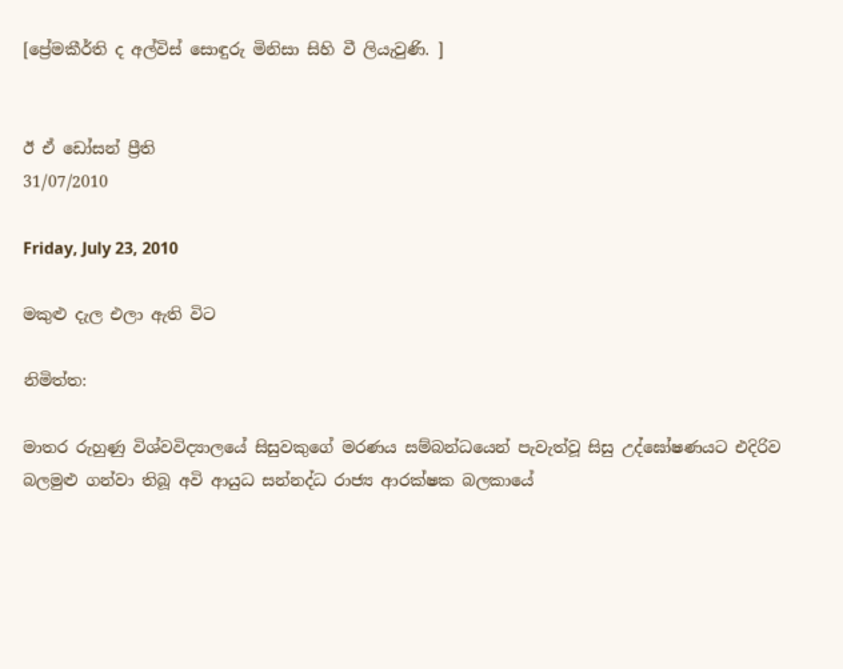[ප්‍රේමකීර්ති ද අල්විස් සොඳුරු මිනිසා සිහි වී ලියැවුණි. ]


ඊ ඒ ඩෝසන් ප්‍රීති
31/07/2010

Friday, July 23, 2010

මකුළු දැල එලා ඇති විට

නිමිත්ත:

මාතර රුහුණු විශ්වවිද්‍යාලයේ සිසුවකුගේ මරණය සම්බන්ධයෙන් පැවැත්වූ සිසු උද්ඝෝෂණයට එදිරිව බලමුළු ගන්වා තිබූ අවි ආයුධ සන්නද්ධ රාජ්‍ය ආරක්ෂක බලකායේ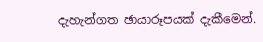දැහැන්ගත ඡායාරූපයක් දැකීමෙන්.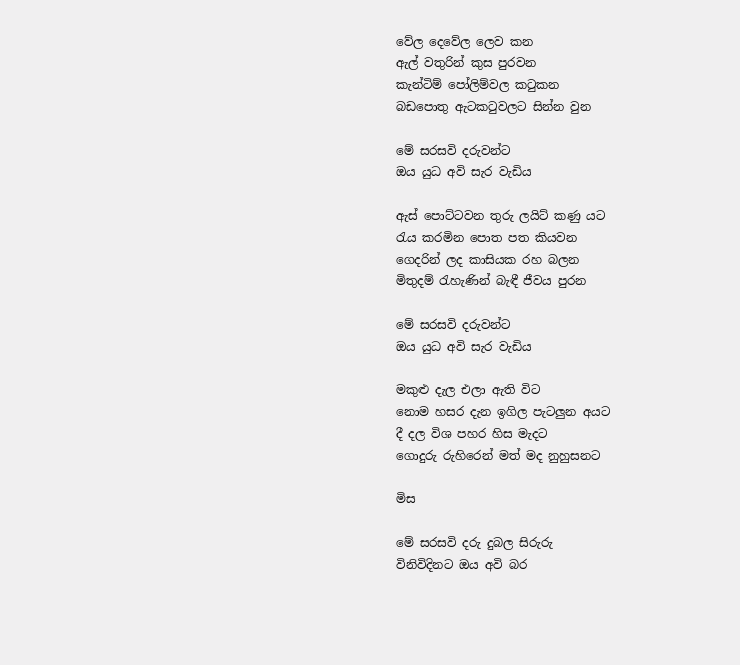වේල දෙවේල ලෙව කන
ඇල් වතුරින් කුස පුරවන
කැන්ටිම් පෝලිම්වල කටුකන
බඩපොතු ඇටකටුවලට සින්න වුන

මේ සරසවි දරුවන්ට
ඔය යුධ අවි සැර වැඩිය

ඇස් පොට්ටවන තුරු ලයිට් කණු යට
රැය කරමින පොත පත කියවන
ගෙදරින් ලද කාසියක රහ බලන
මිතුදම් රැහැණින් බැඳී ජීවය පුරන

මේ සරසවි දරුවන්ට
ඔය යුධ අවි සැර වැඩිය

මකුළු දැල එලා ඇති විට
නොම හසර දැන ඉගිල පැටලුන අයට
දී දල විශ පහර හිස මැදට
ගොදුරු රුහිරෙන් මත් මද නුහුසනට

මිස

මේ සරසවි දරු දුබල සිරුරු
විනිවිදිනට ඔය අවි බර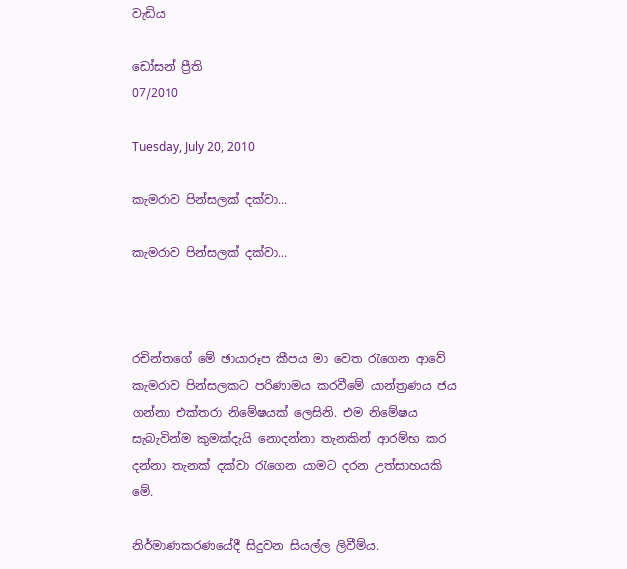වැඩිය

ඩෝසන් ප්‍රීති
07/2010

Tuesday, July 20, 2010

කැමරාව පින්සලක් දක්වා...

කැමරාව පින්සලක් දක්වා...



රචින්තගේ මේ ඡායාරූප කීපය මා වෙත රැගෙන ආවේ කැමරාව පින්සලකට පරිණාමය කරවීමේ යාන්ත්‍රණය ජය ගන්නා එක්තරා නිමේෂයක් ලෙසිනි. එම නිමේෂය සැබැවින්ම කුමක්දැයි නොදන්නා තැනකින් ආරම්භ කර දන්නා තැනක් දක්වා රැගෙන යාමට දරන උත්සාහයකි‍ මේ.

නිර්මාණකරණයේදී සිදුවන සියල්ල ලිවීම්ය.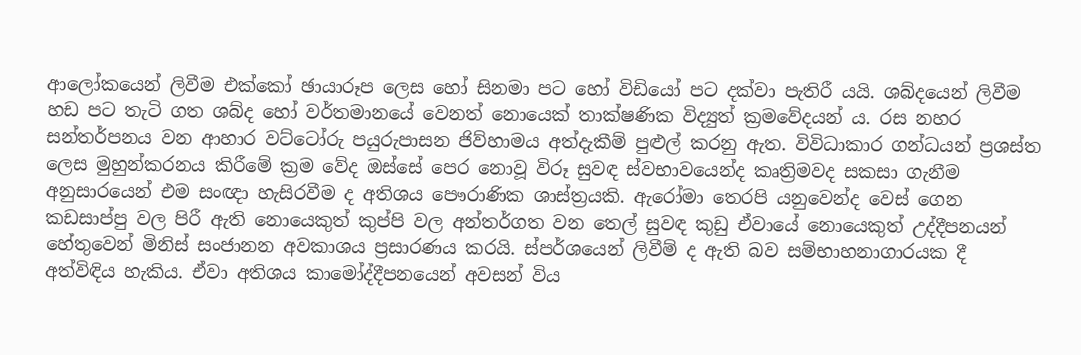ආලෝකයෙන් ලිවීම එක්කෝ ඡායාරූප ලෙස හෝ සිනමා පට හෝ විඩියෝ පට දක්වා පැතිරී යයි. ශබ්දයෙන් ලිවීම හඩ පට තැටි ගත ශබ්ද හෝ වර්තමානයේ වෙනත් නොයෙක් තාක්ෂණික විද්‍යුත් ක්‍රමවේදයන් ය. රස නහර සන්තර්පනය වන ආහාර වට්ටෝරු පයුරුපාසන ජිව්හාමය අත්දැකීම් පුළුල් කරනු ඇත. විවිධාකාර ගන්ධයන් ප්‍ර‍ශස්ත ලෙස මුහුන්කරනය කිරීමේ ක්‍රම වේද ඔස්සේ පෙර නොවූ විරූ සුවඳ ස්වභාවයෙන්ද කෘත්‍රිමවද සකසා ගැනීම අනුසාරයෙන් එම සංඥා හැසිරවීම ද අතිශය පෞරාණික ශාස්ත්‍රයකි. ඇරෝමා තෙරපි යනුවෙන්ද වෙස් ගෙන කඩසාප්පු වල පිරී ඇති නොයෙකුත් කුප්පි වල අන්තර්ගත වන තෙල් සුවඳ කුඩු ඒවායේ නොයෙකුත් උද්දීපනයන් හේතුවෙන් මිනිස් සංජානන අවකාශය ප්‍රසාරණය කරයි. ස්පර්ශයෙන් ලිවීම් ද ඇති බව සම්භාහනාගාරයක දී අත්විඳිය හැකිය. ඒවා අතිශය කාමෝද්දීපනයෙන් අවසන් විය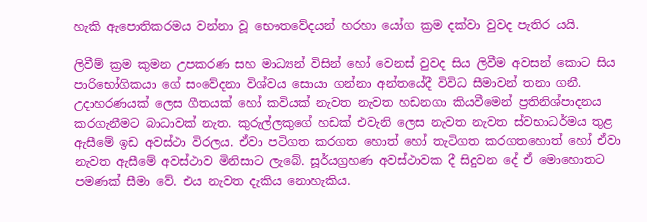හැකි ඇපොතිකරමය වන්නා වූ භෞතවේදයන් හරහා යෝග ක්‍රම දක්වා වුවද පැතිර යයි.

ලිවීම් ක්‍රම කුමන උපකරණ සහ මාධ්‍යන් විසින් හෝ වෙනස් වුවද සිය ලිවීම අවසන් කොට සිය පාරිභෝගිකයා ගේ සංවේදනා විශ්වය සොයා ගන්නා අන්තයේදී විවිධ සීමාවන් තනා ගනී. උදාහරණයක් ලෙස ගීතයක් හෝ කවියක් නැවත නැවත හඩනගා කියවීමෙන් ප්‍රතිනිශ්පාදනය කරගැනීමට බාධාවක් නැත. කුරුල්ලකුගේ හඩක් එවැනි ලෙස නැවත නැවත ස්වභාධර්මය තුළ ඇසීමේ ඉඩ අවස්ථා විරලය. ඒවා පටිගත කරගත හොත් හෝ තැටිගත කර‍ගතහොත් හෝ ඒවා නැවත ඇසීමේ අවස්ථාව මිනිසාට ලැබේ. සූර්යග්‍රහණ අවස්ථාවක දී සිදුවන දේ ඒ මොහොතට පමණක් සීමා වේ. එය නැවත දැකිය නොහැකිය.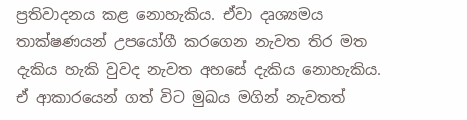ප්‍රතිවාදනය කළ නොහැකිය. ඒවා දෘශ්‍යමය තාක්ෂණයන් උපයෝගී කරගෙන නැවත තිර මත දැකිය හැකි වුවද නැවත අහසේ දැකිය නොහැකිය. ඒ ආකාරයෙන් ගත් විට මුඛය මගින් නැවතත්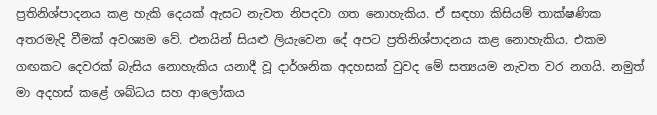ප්‍රතිනිශ්පාදනය කළ හැකි දෙයක් ඇසට නැවත නිපදවා ගත නොහැකිය. ඒ සඳහා කිසියම් තාක්ෂණික අතරමැදි වීමක් අවශ්‍යම වේ. එනයින් සියළු ලියැවෙන දේ අපට ප්‍රතිනිශ්පාදනය කළ නොහැකිය. එකම ගඟකට දෙවරක් බැසිය නොහැකිය යනාදී වූ දාර්ශනික අදහසක් වුවද මේ සත්‍යයම නැවත වර නගයි. නමුත් මා අදහස් කළේ ශබ්ධය සහ ආලෝකය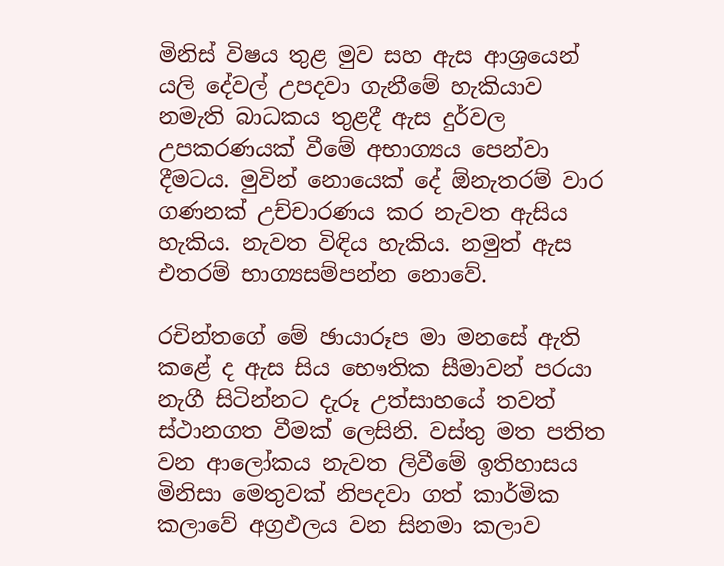මිනිස් විෂය තුළ මුව සහ ඇස ආශ්‍රයෙන් යලි දේවල් උපදවා ගැනීමේ හැකියාව නමැති බාධකය තුළදී ඇස දුර්වල උපකරණයක් වීමේ අභාග්‍යය පෙන්වා දීමටය. මුවින් නොයෙක්‍ දේ ඕනැතරම් වාර ගණනක් උච්චාරණය කර නැවත ඇසිය හැකිය. නැවත විඳිය හැකිය. නමුත් ඇස එතරම් භාග්‍යසම්පන්න නොවේ.

රචින්තගේ මේ ඡායාරූප මා මනසේ ඇති කළේ ද ඇස සිය භෞතික සීමාවන් පරයා නැගී සිටින්නට දැරූ උත්සාහයේ තවත් ස්ථානගත වීමක් ලෙසිනි. වස්තු මත පතිත වන ආලෝකය නැවත ලිවීමේ ඉතිහාසය මිනිසා මෙතුවක් නිපදවා ගත් කාර්මික කලාවේ අග්‍රඵලය වන සිනමා කලාව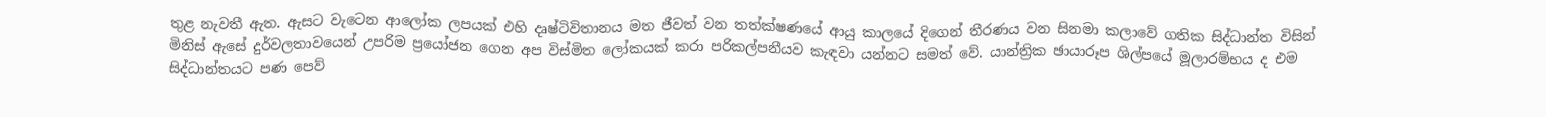තුළ නැවතී ඇත. ඇසට වැටෙන ආලෝක ලපයක් එහි දෘෂ්ටිවිතානය මත ජීවත් වන තත්ක්ෂණයේ ආයු කාලයේ දිගෙන් තීරණය වන සිනමා කලාවේ ගතික සිද්ධාන්ත විසින් මිනිස් ඇසේ දුර්වලතා‍වයෙන් උපරිම ප්‍රයෝජන ගෙන අප විස්මිත ලෝකයක් කරා පරිකල්පනීයව කැඳවා යන්නට සමත් වේ. යාන්ත්‍රික ඡායාරූප ශිල්පයේ මූලාරම්භය ද එම සිද්ධාන්තයට පණ පෙව්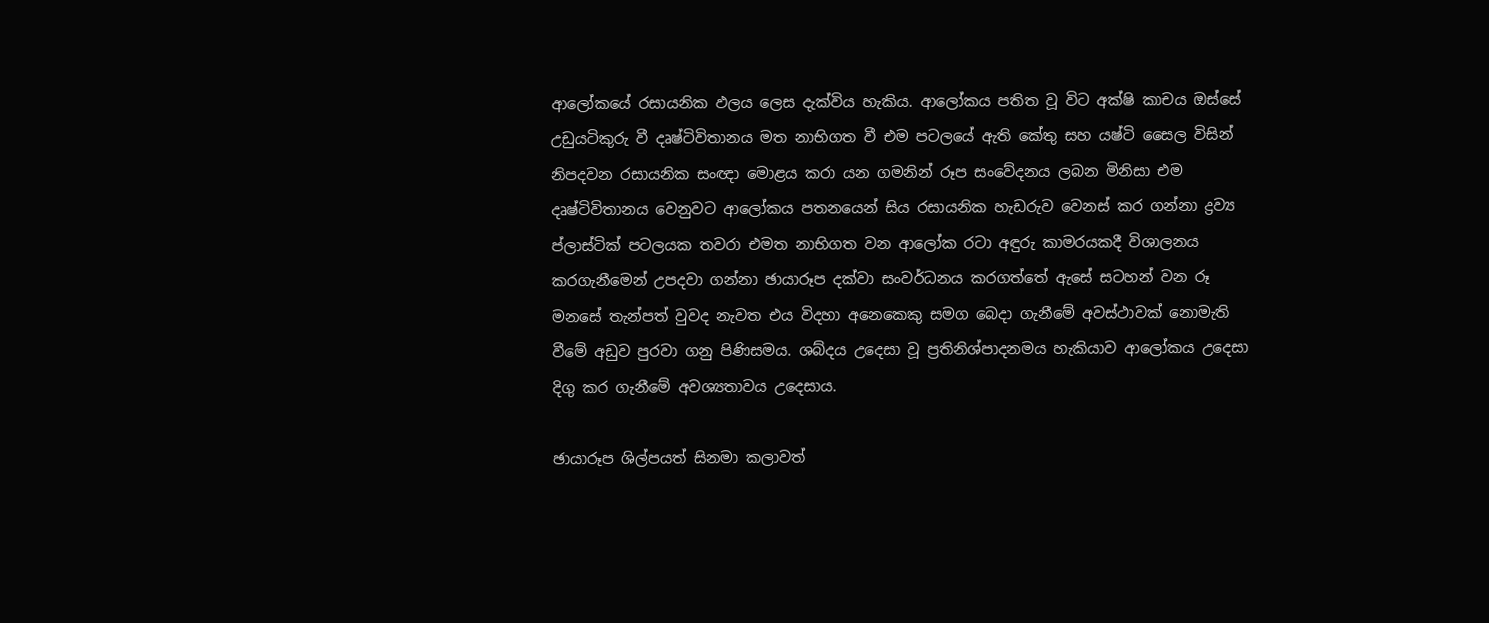ආලෝකයේ රසායනික ඵලය ලෙස දැක්විය හැකිය. ආලෝකය පතිත වූ විට අක්ෂි කාචය ඔස්සේ උඩුයටිකුරු වී දෘෂ්ටිවිතානය මත නාභිගත වී එම පටලයේ ඇති කේතු සහ යෂ්ටි සෛල විසින් නිපදවන රසායනික සංඥා මොළය කරා යන ගමනින් රූප සංවේදනය ලබන මිනිසා එම දෘෂ්ටිවිතානය වෙනුවට ආලෝකය පතනයෙන් සිය රසායනික හැඩරුව වෙනස් කර ගන්නා ද්‍රව්‍ය ප්ලාස්ටික් පටලයක තවරා එමත නාභිගත වන ආලෝක රටා අඳුරු කාමරයකදී විශාලනය කරගැනීමෙන් උපදවා ගන්නා ඡායාරූප දක්වා සංවර්ධනය කරගත්තේ ඇසේ සටහන් වන රූ මනසේ තැන්පත් වුවද නැවත එය විදහා අනෙකෙකු සමග බෙදා ගැනීමේ අවස්ථාවක් නොමැති වීමේ අඩුව පුරවා ගනු පිණිසමය. ශබ්දය උදෙසා වූ ප්‍රතිනිශ්පාදනමය හැකියාව ආලෝකය උදෙසා දිගු කර ගැනීමේ අවශ්‍යතාවය උදෙසාය.

ඡායාරූප ශිල්පයත් සිනමා කලාවත්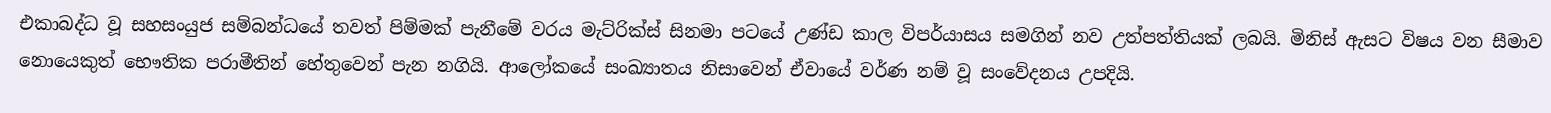එකාබද්ධ වූ සහසංයුජ සම්බන්ධයේ තවත් පිම්මක් පැනීමේ වරය මැට්රික්ස් සිනමා පටයේ උණ්ඩ කාල විපර්යාස‍ය සමගින් නව උත්පත්තියක් ලබයි. මිනිස් ඇසට විෂය වන සීමාව නොයෙකුත් භෞතික පරාමීතින් හේතුවෙන් පැන නගියි. ආලෝකයේ සංඛ්‍යාතය නිසාවෙන් ඒවායේ වර්ණ නම් වූ සංවේදනය උපදියි.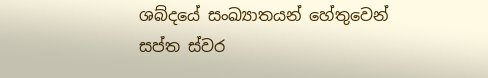ශබ්දයේ සංඛ්‍යාතයන් හේතුවෙන් සප්ත ස්වර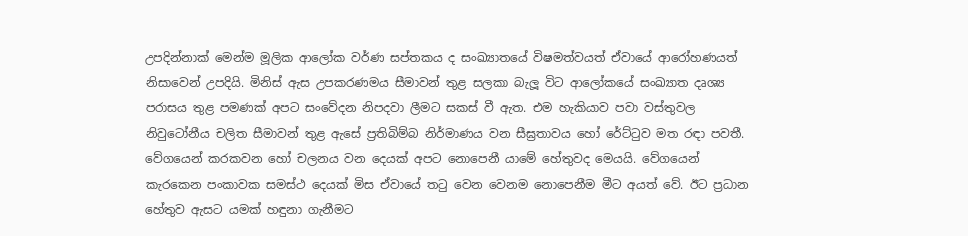උපදින්නාක් මෙන්ම මූලික ආලෝක වර්ණ සප්තකය ද සංඛ්‍යාතයේ විෂමත්වයත් ඒවායේ ආරෝහණයත් නිසාවෙන් උපදියි. මිනිස් ඇස උපකරණමය සීමාවන් තුළ සලකා බැලූ විට ආලෝකයේ සංඛ්‍යාත දෘශ්‍ය පරාසය තුළ පමණක් අපට සංවේදන නිපදවා ලීමට සකස් වී ඇත. එම හැකියාව පවා වස්තුවල නිවුටෝනීය චලිත සීමාවන් තුළ ඇසේ ප්‍රතිබිම්බ නිර්මාණය වන සීඝ්‍රතාවය හෝ රේට්ටුව මත රඳා පවතී. වේගයෙන් කරකවන හෝ චලනය වන දෙයක් අපට නොපෙනී යාමේ හේතුවද මෙයයි. වේගයෙන් කැරකෙන පංකාවක සමස්ථ දෙයක් මිස ඒවායේ තටු වෙන වෙනම නොපෙනීම ‍මීට අයත් වේ. ඊට ප්‍රධාන හේතුව ඇසට යමක් හඳුනා ගැනීමට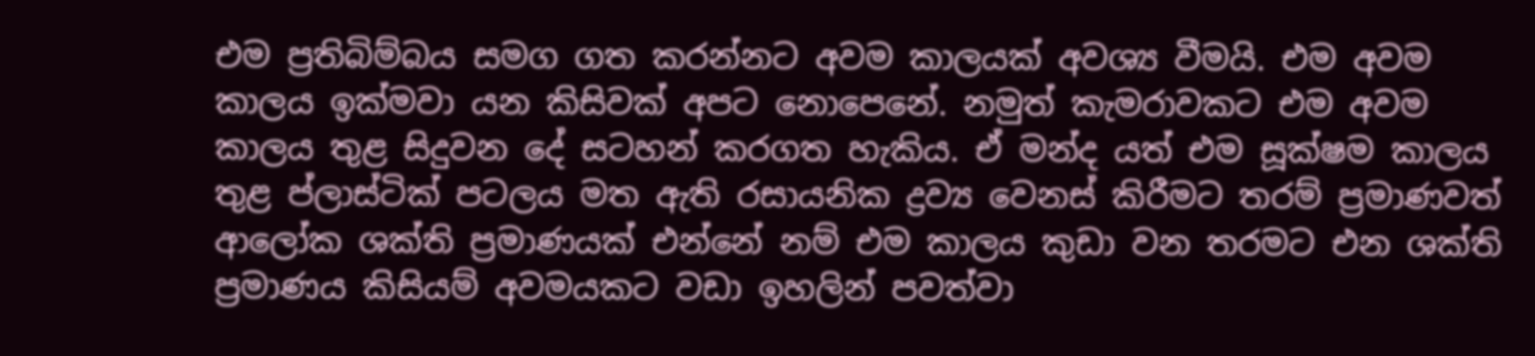එම ප්‍රතිබිම්බය සමග ගත කරන්නට අවම කාලයක් අවශ්‍ය වීමයි. එම අවම කාලය ඉක්මවා යන කිසිවක් අපට නොපෙනේ. නමුත් කැමරාවකට එම අවම කාලය තුළ සිදුවන දේ සටහන් කරගත හැකිය. ඒ මන්ද යත් එම සූක්ෂම කාලය තුළ ප්ලාස්ටික් පටලය මත ඇති රසායනික ද්‍රව්‍ය වෙනස් කිරීමට තරම් ප්‍රමාණවත් ආලෝක ශක්ති ප්‍රමාණයක් එන්නේ නම් එම කාලය කුඩා වන තරමට එන ශක්ති ප්‍රමාණය කිසියම් අවමයකට වඩා ඉහලින් පවත්වා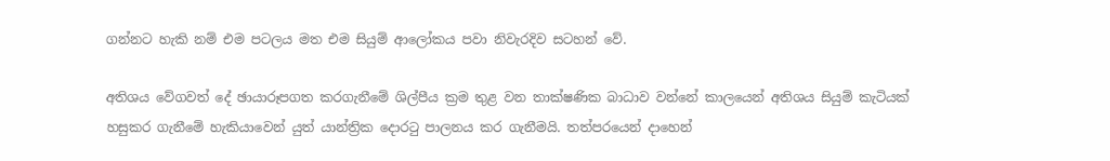ගන්නට හැකි නම් එම පටලය මත එම සියුම් ආලෝකය පවා නිවැරදිව සටහන් වේ.

අතිශය වේගවත් දේ ඡායාරූපගත කරගැනීමේ ශිල්පීය ක්‍රම තුළ වන තාක්ෂණික බාධාව වන්නේ කාලයෙන් අතිශය සියුම් කැටියක් හසුකර ගැනීමේ හැකියාවෙන් යුත් යාන්ත්‍රික දොරටු පාලනය කර ගැනීමයි. තත්පරයෙන් දාහෙන්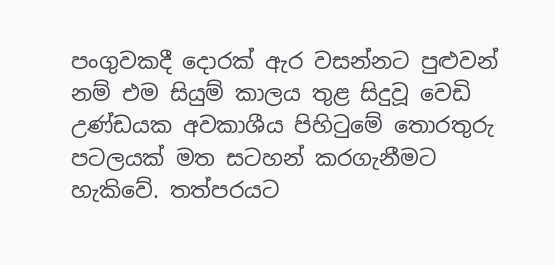පංගුවකදී දොරක් ඇර වසන්නට පුළුවන් නම් එම සියුම් කාලය තුළ සිදුවූ වෙඩි උණ්ඩයක අවකාශීය පිහිටුමේ තොරතුරු පටලයක් මත සටහන් කරගැනීමට හැකිවේ. තත්පරයට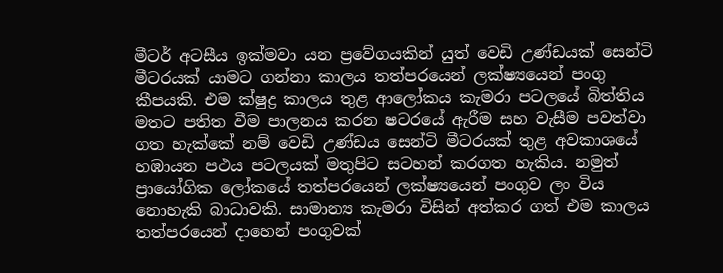මීටර් අටසීය ඉක්මවා යන ප්‍රවේගයකින් යුත් වෙඩි උණ්ඩයක් සෙන්ටි මී‍ටරයක් යාමට ගන්නා කාලය තත්පරයෙන් ලක්ෂ්‍යයෙන් පංගු කීපයකි. එම ක්ෂුද්‍ර කාලය තුළ ආලෝකය කැමරා පටලයේ බිත්තිය මතට පතිත වීම පාලනය කරන ෂටරයේ ඇරීම සහ වැසීම පවත්වා ගත හැක්කේ නම් වෙඩි උණ්ඩය සෙන්ටි මීටරයක් තුළ අවකාශයේ හඹායන පථය පටලයක් මතුපිට සටහන් කරගත හැකිය. නමුත් ප්‍රායෝගික ලෝකයේ තත්පරයෙන් ලක්ෂ්‍යයෙන් පංගුව ලං විය නොහැකි බාධාවකි. සාමාන්‍ය කැමරා විසින් අත්කර ගත් එම කාලය තත්පරයෙන් දාහෙන් පංගුවක්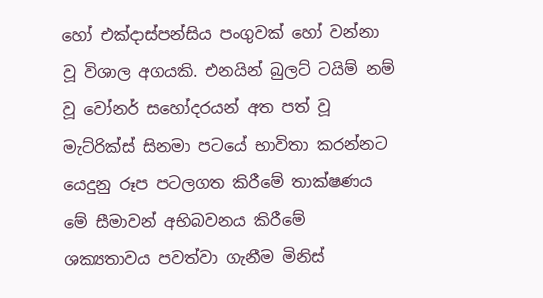හෝ එක්දාස්පන්සිය පංගුවක් හෝ වන්නා වූ විශාල අගයකි. එනයින් බුලට් ටයිම් නම් වූ වෝනර් සහෝදරයන් අත පත් වූ මැට්රික්ස් සිනමා පටයේ භාවිතා කරන්නට යෙදුනු රූප පටලගත කිරීමේ තාක්ෂණය මේ සීමාවන් අභිබවනය කිරීමේ ශක්‍යතාවය පවත්වා ගැනීම මිනිස්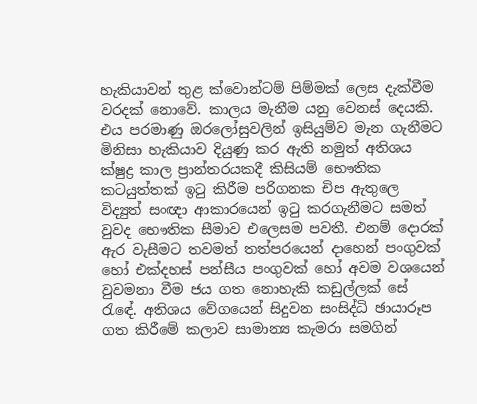හැකියාවන් තුළ ක්වොන්ටම් පිම්මක් ලෙස දැක්වීම වරදක් නොවේ. කාලය මැනීම යනු වෙනස් දෙයකි. එය පරමාණු ඔරලෝසුවලින් ඉසියුම්ව මැන ගැනීමට මිනිසා හැකියාව දියුණු කර ඇති නමුත් අතිශය ක්ෂුද්‍ර කාල ප්‍රාන්තරයකදී කිසියම් භෞතික කටයුත්තක් ඉටු කිරීම පරිගනක චිප ඇතුලෙ විද්‍යුත් සංඥා ආකාරයෙන් ඉටු කරගැනීමට සමත් වුවද භෞතික සීමාව එලෙසම පවතී. එනම් දොරක් ඇර වැසීමට තවමත් තත්පරයෙන් දාහෙන් පංගුවක් හෝ එක්දහස් පන්සීය පංගුවක් හෝ අවම වශයෙන් වුවමනා වීම ජය ගත නොහැකි කඩුල්ලක් සේ රැඳේ. අතිශය වේගයෙන් සිදුවන සංසිද්ධි ඡායාරූප ගත කිරීමේ කලාව සාමාන්‍ය කැමරා සමගින්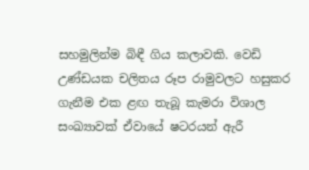සහමුලින්ම බිඳී ගිය කලාවකි. වෙඩි උණ්ඩයක චලිතය රූප රාමුවලට හසුකර ගැනීම එක ළඟ තැබූ කැමරා විශාල සංඛ්‍යාවක් ඒවායේ ෂටරයන් ඇරී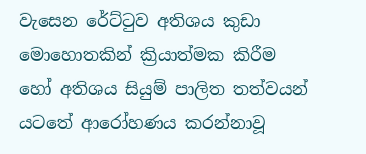වැසෙන රේට්ටුව අතිශය කුඩා මොහොතකින් ක්‍රියාත්මක කිරීම හෝ අතිශය සියුම් පාලිත තත්වයන් යටතේ ආරෝහණය කරන්නාවූ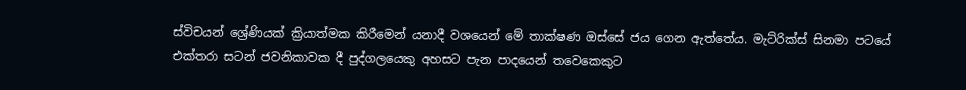ස්විචයන් ශ්‍රේණියක් ක්‍රියාත්මක කිරීමෙන් යනාදී වශයෙන් මේ තාක්ෂණ ඔස්සේ ජය ගෙන ඇත්තේය. මැට්රික්ස් සිනමා පටයේ එක්තරා සටන් ජවනිකාවක දී පුද්ගලයෙකු අහසට පැන පාදයෙන් තවෙකෙකුට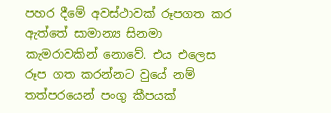පහර දීමේ අවස්ථාවක් රූපගත කර ඇත්තේ සාමාන්‍ය සිනමා කැමරාවකින් නොවේ. එය එලෙස රූප ගත කරන්නට වුයේ නම් තත්පරයෙන් පංගු කීපයක්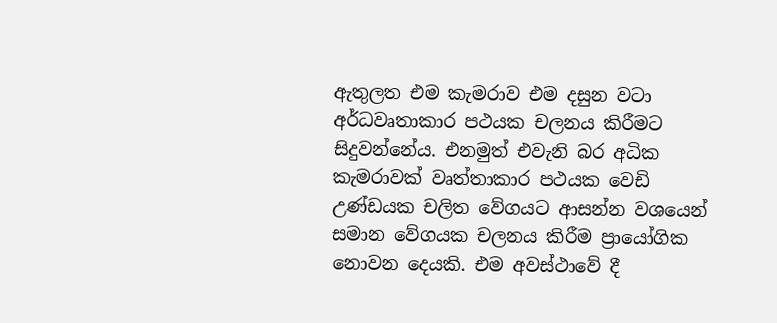ඇතුලත ‍එම කැමරාව එම දසුන වටා අර්ධවෘතාකාර පථයක චලනය කිරීමට සිදුවන්නේය. එනමුත් එවැනි බර අධික කැමරාවක් වෘත්තාකාර පථයක වෙඩි උණ්ඩයක චලිත වේගයට ආසන්න වශයෙන් සමාන වේගයක චලනය කිරීම ප්‍රායෝගික නොවන දෙයකි. එම අවස්ථාවේ දී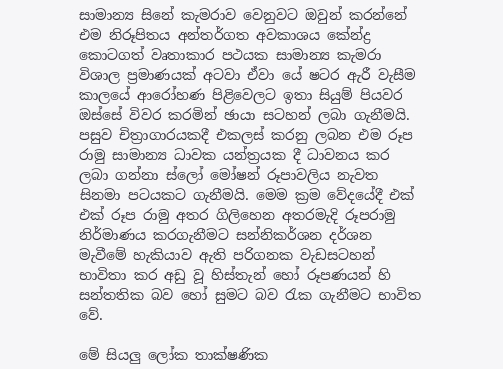සාමාන්‍ය සිනේ කැමරාව වෙනුවට ඔවුන් කරන්නේ එම නිරූපිතය අන්තර්ගත අවකාශය කේන්ද්‍ර කොටගත් වෘතාකාර පථයක සාමාන්‍ය කැමරා විශාල ප්‍රමාණයක් අටවා ඒවා යේ ෂ‍ටර ඇරී වැසීම කාලයේ ආරෝහණ පිළිවෙලට ඉතා සියුම් පියවර ඔස්සේ විවර කරමින් ඡායා සටහන් ලබා ගැනීමයි. පසුව චිත්‍රාගාරයකදී එකලස් කරනු ලබන එම රූප රාමු සාමාන්‍ය ධාවක යන්ත්‍රයක දී ධාවනය කර ලබා ගන්නා ස්ලෝ මෝෂන් රූපාවලිය නැවත සිනමා පටයකට ගැනීමයි. මෙම ක්‍රම වේදයේදී එක් එක් රූප රාමු අතර ගිලිහෙන අතරමැදි රූපරාමු නිර්මාණය කරගැනීමට සන්නිකර්ශන දර්ශන මැවීමේ හැකියාව ඇති පරිගනක වැඩසටහන් භාවිතා කර අඩු වූ හිස්තැන් හෝ රූපණයන් හි සන්තතික බව හෝ සුමට බව රැක ගැනීමට භාවිත වේ.

මේ සියලු ලෝක තාක්ෂණික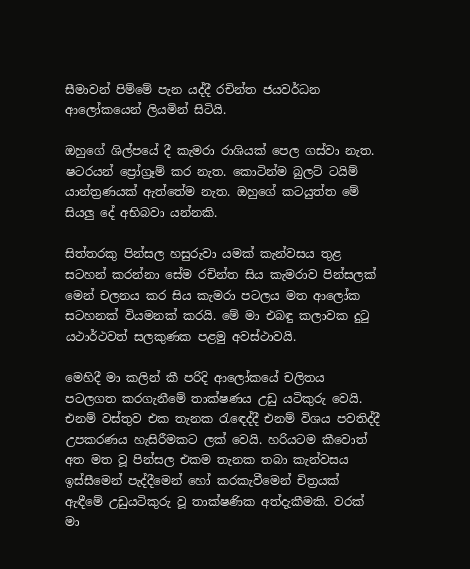සීමාවන් පිම්මේ පැන යද්දී රචින්ත ජයවර්ධන ආලෝකයෙන් ලියමින් සිටියි.

ඔහුගේ ශිල්පයේ දී කැමරා රාශියක් පෙල ගස්වා නැත‍. ෂටරයන් ප්‍රෝග්‍රෑම් කර නැත. කොටින්ම බුලට් ටයිම් යාන්ත්‍රණයක් ඇත්තේම නැත‍. ඔහුගේ කටයුත්ත මේ සියලු දේ අභිබවා යන්නකි.

සිත්තරකු පින්සල හසුරුවා යමක් කැන්වසය තුළ සටහන් කරන්නා සේම රචින්ත සිය කැමරාව පින්සලක් මෙන් චලනය කර සිය කැමරා පටලය මත ආලෝක සටහනක් වියමනක් කරයි. මේ මා එබඳු කලාවක දුටු යථාර්ථවත් සලකුණක පළමු අවස්ථාවයි.

මෙහිදී මා කලින් කී පරිදි ආලෝක‍යේ චලිතය පටලගත කරගැනීමේ තාක්ෂණය උඩු යටිකුරු වෙයි. එනම් වස්තුව එක තැනක රැඳෙද්දී එනම් විශය පවතිද්දී උපකරණය හැසිරීමකට ලක් වෙයි. හරියටම කීවොත් අත‍ මත වූ පින්සල එකම තැනක තබා කැන්වසය ඉස්සීමෙන් පැද්දීමෙන් හෝ කරකැවීමෙන් චිත්‍රයක් ඇඳීමේ උඩුයටිකුරු වූ තාක්ෂණික අත්දැකීමකි. වරක් මා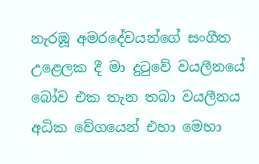නැරඹූ අමරදේවයන්ගේ සංගීත උළෙලක දී මා දුටුවේ වයලීනයේ බෝව එක තැන තබා වයලීනය අධික වේගයෙන් එහා මෙහා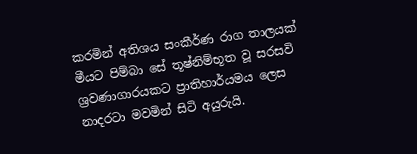කරමින් අතිශය සංකීර්ණ රාග තාලයක් මීයට පිම්බා සේ තූෂ්නිම්භූත වූ සරසවි ශ්‍රවණාගාරයකට ප්‍රාතිහාර්යමය ලෙස නාදරටා මවමින් සිටි අයුරුයි.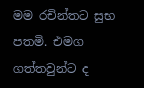මම රචින්තට සුභ පතමි. එමග ගත්තවුන්ට ද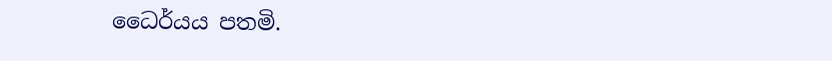ධෛර්යය පතමි.